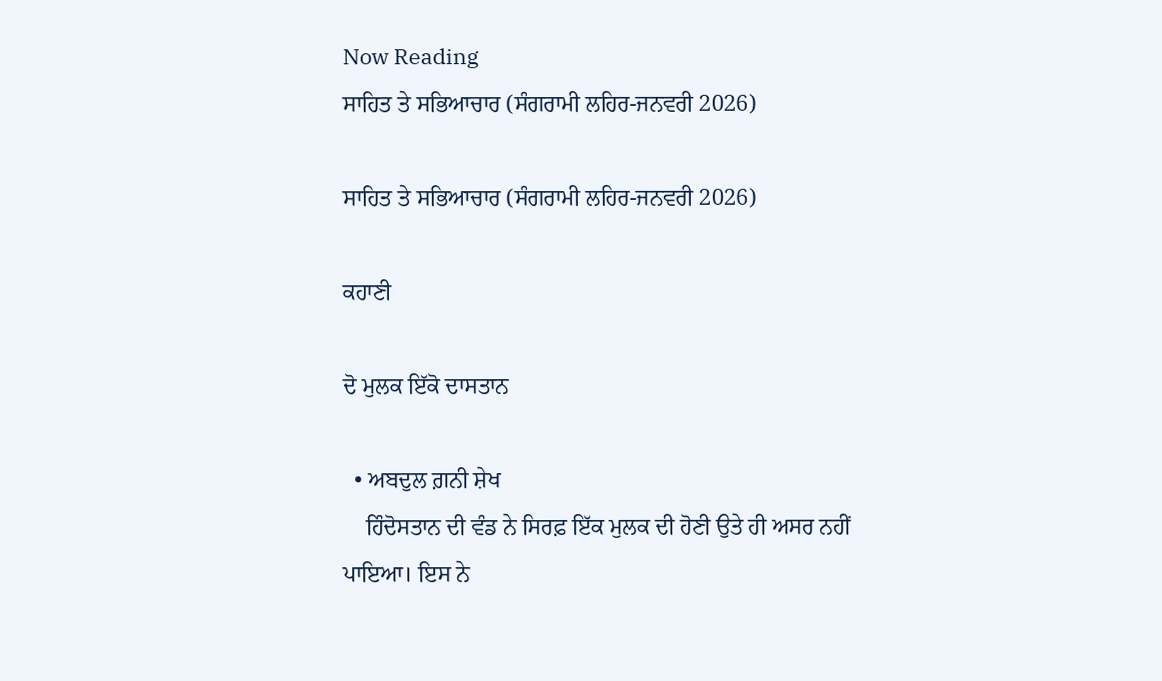Now Reading
ਸਾਹਿਤ ਤੇ ਸਭਿਆਚਾਰ (ਸੰਗਰਾਮੀ ਲਹਿਰ-ਜਨਵਰੀ 2026)

ਸਾਹਿਤ ਤੇ ਸਭਿਆਚਾਰ (ਸੰਗਰਾਮੀ ਲਹਿਰ-ਜਨਵਰੀ 2026)

ਕਹਾਣੀ

ਦੋ ਮੁਲਕ ਇੱਕੋ ਦਾਸਤਾਨ

  • ਅਬਦੁਲ ਗ਼ਨੀ ਸ਼ੇਖ
    ਹਿੰਦੋਸਤਾਨ ਦੀ ਵੰਡ ਨੇ ਸਿਰਫ਼ ਇੱਕ ਮੁਲਕ ਦੀ ਹੋਣੀ ਉਤੇ ਹੀ ਅਸਰ ਨਹੀਂ ਪਾਇਆ। ਇਸ ਨੇ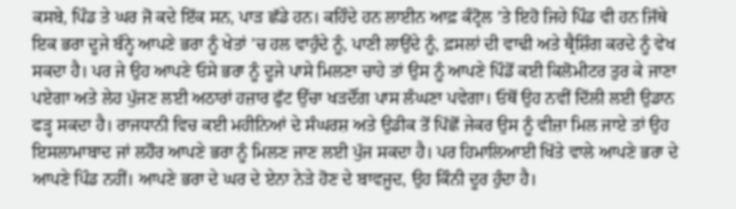ਕਸਬੇ, ਪਿੰਡ ਤੇ ਘਰ ਜੋ ਕਦੇ ਇੱਕ ਸਨ, ਪਾੜ ਛੱਡੇ ਹਨ। ਕਹਿੰਦੇ ਹਨ ਲਾਈਨ ਆਫ਼ ਕੰਟ੍ਰੋਲ ’ਤੇ ਇਹੋ ਜਿਹੇ ਪਿੰਡ ਵੀ ਹਨ ਜਿੱਥੇ ਇਕ ਭਰਾ ਦੂਜੇ ਬੰਨ੍ਹੇ ਆਪਣੇ ਭਰਾ ਨੂੰ ਖੇਤਾਂ ’ਚ ਹਲ ਵਾਹੁੰਦੇ ਨੂੰ, ਪਾਣੀ ਲਾਉਂਦੇ ਨੂੰ, ਫ਼ਸਲਾਂ ਦੀ ਵਾਢੀ ਅਤੇ ਥ੍ਰੈਸ਼ਿੰਗ ਕਰਦੇ ਨੂੰ ਵੇਖ ਸਕਦਾ ਹੈ। ਪਰ ਜੇ ਉਹ ਆਪਣੇ ਓਸੇ ਭਰਾ ਨੂੰ ਦੂਜੇ ਪਾਸੇ ਮਿਲਣਾ ਚਾਹੇ ਤਾਂ ਉਸ ਨੂੰ ਆਪਣੇ ਪਿੰਡੋਂ ਕਈ ਕਿਲੋਮੀਟਰ ਤੁਰ ਕੇ ਜਾਣਾ ਪਏਗਾ ਅਤੇ ਲੇਹ ਪੁੱਜਣ ਲਈ ਅਠਾਰਾਂ ਹਜ਼ਾਰ ਫੁੱਟ ਉੱਚਾ ਖੜਦੌਂਗ ਪਾਸ ਲੰਘਣਾ ਪਵੇਗਾ। ਓਥੋਂ ਉਹ ਨਵੀਂ ਦਿੱਲੀ ਲਈ ਉਡਾਨ ਫੜ੍ਹ ਸਕਦਾ ਹੈ। ਰਾਜਧਾਨੀ ਵਿਚ ਕਈ ਮਹੀਨਿਆਂ ਦੇ ਸੰਘਰਸ਼ ਅਤੇ ਉਡੀਕ ਤੋਂ ਪਿੱਛੋਂ ਜੇਕਰ ਉਸ ਨੂੰ ਵੀਜ਼ਾ ਮਿਲ ਜਾਏ ਤਾਂ ਉਹ ਇਸਲਾਮਾਬਾਦ ਜਾਂ ਲਹੌਰ ਆਪਣੇ ਭਰਾ ਨੂੰ ਮਿਲਣ ਜਾਣ ਲਈ ਪੁੱਜ ਸਕਦਾ ਹੈ। ਪਰ ਹਿਮਾਲਿਆਈ ਖਿੱਤੇ ਵਾਲੇ ਆਪਣੇ ਭਰਾ ਦੇ ਆਪਣੇ ਪਿੰਡ ਨਹੀਂ। ਆਪਣੇ ਭਰਾ ਦੇ ਘਰ ਦੇ ਏਨਾ ਨੇੜੇ ਹੋਣ ਦੇ ਬਾਵਜੂਦ, ਉਹ ਕਿੰਨੀ ਦੂਰ ਹੁੰਦਾ ਹੈ।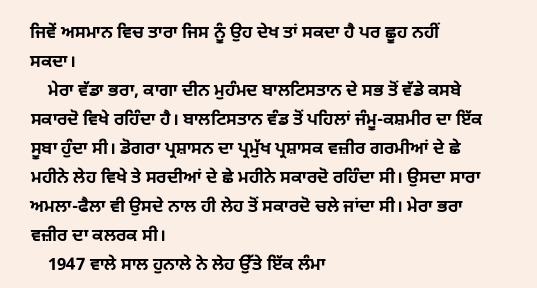ਜਿਵੇਂ ਅਸਮਾਨ ਵਿਚ ਤਾਰਾ ਜਿਸ ਨੂੰ ਉਹ ਦੇਖ ਤਾਂ ਸਕਦਾ ਹੈ ਪਰ ਛੂਹ ਨਹੀਂ ਸਕਦਾ।
    ਮੇਰਾ ਵੱਡਾ ਭਰਾ, ਕਾਗਾ ਦੀਨ ਮੁਹੰਮਦ ਬਾਲਟਿਸਤਾਨ ਦੇ ਸਭ ਤੋਂ ਵੱਡੇ ਕਸਬੇ ਸਕਾਰਦੋ ਵਿਖੇ ਰਹਿੰਦਾ ਹੈ। ਬਾਲਟਿਸਤਾਨ ਵੰਡ ਤੋਂ ਪਹਿਲਾਂ ਜੰਮੂ-ਕਸ਼ਮੀਰ ਦਾ ਇੱਕ ਸੂਬਾ ਹੁੰਦਾ ਸੀ। ਡੋਗਰਾ ਪ੍ਰਸ਼ਾਸਨ ਦਾ ਪ੍ਰਮੁੱਖ ਪ੍ਰਸ਼ਾਸਕ ਵਜ਼ੀਰ ਗਰਮੀਆਂ ਦੇ ਛੇ ਮਹੀਨੇ ਲੇਹ ਵਿਖੇ ਤੇ ਸਰਦੀਆਂ ਦੇ ਛੇ ਮਹੀਨੇ ਸਕਾਰਦੋ ਰਹਿੰਦਾ ਸੀ। ਉਸਦਾ ਸਾਰਾ ਅਮਲਾ-ਫੈਲਾ ਵੀ ਉਸਦੇ ਨਾਲ ਹੀ ਲੇਹ ਤੋਂ ਸਕਾਰਦੋ ਚਲੇ ਜਾਂਦਾ ਸੀ। ਮੇਰਾ ਭਰਾ ਵਜ਼ੀਰ ਦਾ ਕਲਰਕ ਸੀ।
    1947 ਵਾਲੇ ਸਾਲ ਹੁਨਾਲੇ ਨੇ ਲੇਹ ਉੱਤੇ ਇੱਕ ਲੰਮਾ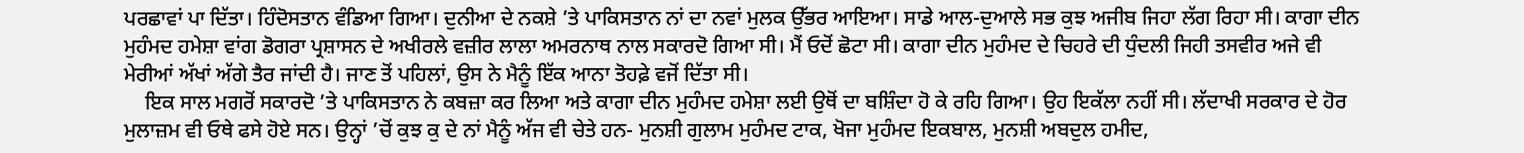ਪਰਛਾਵਾਂ ਪਾ ਦਿੱਤਾ। ਹਿੰਦੋਸਤਾਨ ਵੰਡਿਆ ਗਿਆ। ਦੁਨੀਆ ਦੇ ਨਕਸ਼ੇ ’ਤੇ ਪਾਕਿਸਤਾਨ ਨਾਂ ਦਾ ਨਵਾਂ ਮੁਲਕ ਉੱਭਰ ਆਇਆ। ਸਾਡੇ ਆਲ-ਦੁਆਲੇ ਸਭ ਕੁਝ ਅਜੀਬ ਜਿਹਾ ਲੱਗ ਰਿਹਾ ਸੀ। ਕਾਗਾ ਦੀਨ ਮੁਹੰਮਦ ਹਮੇਸ਼ਾ ਵਾਂਗ ਡੋਗਰਾ ਪ੍ਰਸ਼ਾਸਨ ਦੇ ਅਖੀਰਲੇ ਵਜ਼ੀਰ ਲਾਲਾ ਅਮਰਨਾਥ ਨਾਲ ਸਕਾਰਦੋ ਗਿਆ ਸੀ। ਮੈਂ ਓਦੋਂ ਛੋਟਾ ਸੀ। ਕਾਗਾ ਦੀਨ ਮੁਹੰਮਦ ਦੇ ਚਿਹਰੇ ਦੀ ਧੁੰਦਲੀ ਜਿਹੀ ਤਸਵੀਰ ਅਜੇ ਵੀ ਮੇਰੀਆਂ ਅੱਖਾਂ ਅੱਗੇ ਤੈਰ ਜਾਂਦੀ ਹੈ। ਜਾਣ ਤੋਂ ਪਹਿਲਾਂ, ਉਸ ਨੇ ਮੈਨੂੰ ਇੱਕ ਆਨਾ ਤੋਹਫ਼ੇ ਵਜੋਂ ਦਿੱਤਾ ਸੀ।
    ਇਕ ਸਾਲ ਮਗਰੋਂ ਸਕਾਰਦੋ ’ਤੇ ਪਾਕਿਸਤਾਨ ਨੇ ਕਬਜ਼ਾ ਕਰ ਲਿਆ ਅਤੇ ਕਾਗਾ ਦੀਨ ਮੁਹੰਮਦ ਹਮੇਸ਼ਾ ਲਈ ਉਥੋਂ ਦਾ ਬਸ਼ਿੰਦਾ ਹੋ ਕੇ ਰਹਿ ਗਿਆ। ਉਹ ਇਕੱਲਾ ਨਹੀਂ ਸੀ। ਲੱਦਾਖੀ ਸਰਕਾਰ ਦੇ ਹੋਰ ਮੁਲਾਜ਼ਮ ਵੀ ਓਥੇ ਫਸੇ ਹੋਏ ਸਨ। ਉਨ੍ਹਾਂ ’ਚੋਂ ਕੁਝ ਕੁ ਦੇ ਨਾਂ ਮੈਨੂੰ ਅੱਜ ਵੀ ਚੇਤੇ ਹਨ- ਮੁਨਸ਼ੀ ਗੁਲਾਮ ਮੁਹੰਮਦ ਟਾਕ, ਖੋਜਾ ਮੁਹੰਮਦ ਇਕਬਾਲ, ਮੁਨਸ਼ੀ ਅਬਦੁਲ ਹਮੀਦ,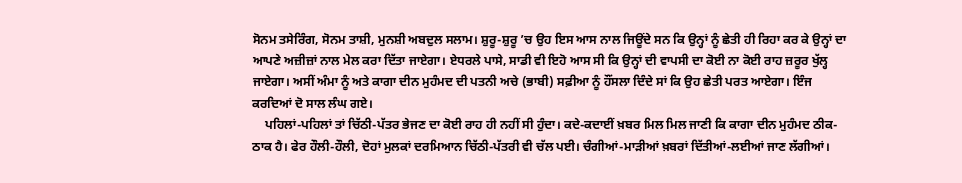ਸੋਨਮ ਤਸੇਰਿੰਗ, ਸੋਨਮ ਤਾਸ਼ੀ, ਮੁਨਸ਼ੀ ਅਬਦੁਲ ਸਲਾਮ। ਸ਼ੁਰੂ-ਸ਼ੁਰੂ ’ਚ ਉਹ ਇਸ ਆਸ ਨਾਲ ਜਿਊਂਦੇ ਸਨ ਕਿ ਉਨ੍ਹਾਂ ਨੂੰ ਛੇਤੀ ਹੀ ਰਿਹਾ ਕਰ ਕੇ ਉਨ੍ਹਾਂ ਦਾ ਆਪਣੇ ਅਜ਼ੀਜ਼ਾਂ ਨਾਲ ਮੇਲ ਕਰਾ ਦਿੱਤਾ ਜਾਏਗਾ। ਏਧਰਲੇ ਪਾਸੇ, ਸਾਡੀ ਵੀ ਇਹੋ ਆਸ ਸੀ ਕਿ ਉਨ੍ਹਾਂ ਦੀ ਵਾਪਸੀ ਦਾ ਕੋਈ ਨਾ ਕੋਈ ਰਾਹ ਜ਼ਰੂਰ ਖੁੱਲ੍ਹ ਜਾਏਗਾ। ਅਸੀਂ ਅੰਮਾ ਨੂੰ ਅਤੇ ਕਾਗਾ ਦੀਨ ਮੁਹੰਮਦ ਦੀ ਪਤਨੀ ਅਚੇ (ਭਾਬੀ) ਸਫ਼ੀਆ ਨੂੰ ਹੌਂਸਲਾ ਦਿੰਦੇ ਸਾਂ ਕਿ ਉਹ ਛੇਤੀ ਪਰਤ ਆਏਗਾ। ਇੰਜ ਕਰਦਿਆਂ ਦੋ ਸਾਲ ਲੰਘ ਗਏ।
    ਪਹਿਲਾਂ-ਪਹਿਲਾਂ ਤਾਂ ਚਿੱਠੀ-ਪੱਤਰ ਭੇਜਣ ਦਾ ਕੋਈ ਰਾਹ ਹੀ ਨਹੀਂ ਸੀ ਹੁੰਦਾ। ਕਦੇ-ਕਦਾਈਂ ਖ਼ਬਰ ਮਿਲ ਮਿਲ ਜਾਣੀ ਕਿ ਕਾਗਾ ਦੀਨ ਮੁਹੰਮਦ ਠੀਕ-ਠਾਕ ਹੈ। ਫੇਰ ਹੌਲੀ-ਹੌਲੀ, ਦੋਹਾਂ ਮੁਲਕਾਂ ਦਰਮਿਆਨ ਚਿੱਠੀ-ਪੱਤਰੀ ਵੀ ਚੱਲ ਪਈ। ਚੰਗੀਆਂ-ਮਾੜੀਆਂ ਖ਼ਬਰਾਂ ਦਿੱਤੀਆਂ-ਲਈਆਂ ਜਾਣ ਲੱਗੀਆਂ।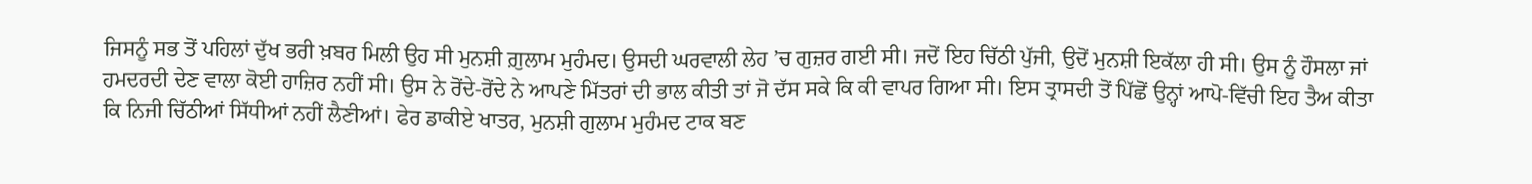ਜਿਸਨੂੰ ਸਭ ਤੋਂ ਪਹਿਲਾਂ ਦੁੱਖ ਭਰੀ ਖ਼ਬਰ ਮਿਲੀ ਉਹ ਸੀ ਮੁਨਸ਼ੀ ਗ਼ੁਲਾਮ ਮੁਹੰਮਦ। ਉਸਦੀ ਘਰਵਾਲੀ ਲੇਹ ’ਚ ਗੁਜ਼ਰ ਗਈ ਸੀ। ਜਦੋਂ ਇਹ ਚਿੱਠੀ ਪੁੱਜੀ, ਉਦੋਂ ਮੁਨਸ਼ੀ ਇਕੱਲਾ ਹੀ ਸੀ। ਉਸ ਨੂੰ ਹੌਸਲਾ ਜਾਂ ਹਮਦਰਦੀ ਦੇਣ ਵਾਲਾ ਕੋਈ ਹਾਜ਼ਿਰ ਨਹੀਂ ਸੀ। ਉਸ ਨੇ ਰੋਂਦੇ-ਰੋਂਦੇ ਨੇ ਆਪਣੇ ਮਿੱਤਰਾਂ ਦੀ ਭਾਲ ਕੀਤੀ ਤਾਂ ਜੋ ਦੱਸ ਸਕੇ ਕਿ ਕੀ ਵਾਪਰ ਗਿਆ ਸੀ। ਇਸ ਤ੍ਰਾਸਦੀ ਤੋਂ ਪਿੱਛੋਂ ਉਨ੍ਹਾਂ ਆਪੋ-ਵਿੱਚੀ ਇਹ ਤੈਅ ਕੀਤਾ ਕਿ ਨਿਜੀ ਚਿੱਠੀਆਂ ਸਿੱਧੀਆਂ ਨਹੀਂ ਲੈਣੀਆਂ। ਫੇਰ ਡਾਕੀਏ ਖਾਤਰ, ਮੁਨਸ਼ੀ ਗੁਲਾਮ ਮੁਹੰਮਦ ਟਾਕ ਬਣ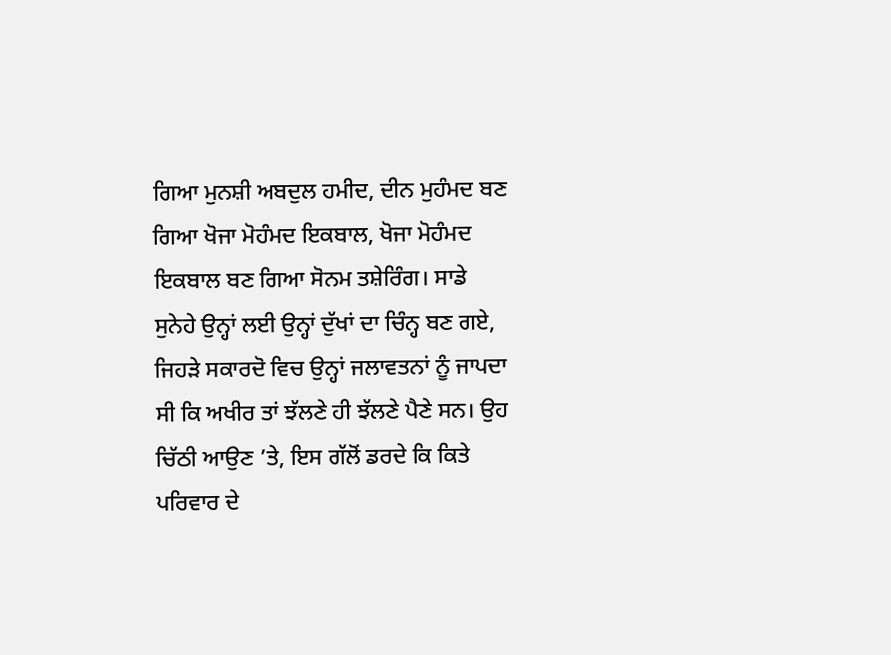ਗਿਆ ਮੁਨਸ਼ੀ ਅਬਦੁਲ ਹਮੀਦ, ਦੀਨ ਮੁਹੰਮਦ ਬਣ ਗਿਆ ਖੋਜਾ ਮੋਹੰਮਦ ਇਕਬਾਲ, ਖੋਜਾ ਮੋਹੰਮਦ ਇਕਬਾਲ ਬਣ ਗਿਆ ਸੋਨਮ ਤਸ਼ੇਰਿੰਗ। ਸਾਡੇ ਸੁਨੇਹੇ ਉਨ੍ਹਾਂ ਲਈ ਉਨ੍ਹਾਂ ਦੁੱਖਾਂ ਦਾ ਚਿੰਨ੍ਹ ਬਣ ਗਏ, ਜਿਹੜੇ ਸਕਾਰਦੋ ਵਿਚ ਉਨ੍ਹਾਂ ਜਲਾਵਤਨਾਂ ਨੂੰ ਜਾਪਦਾ ਸੀ ਕਿ ਅਖੀਰ ਤਾਂ ਝੱਲਣੇ ਹੀ ਝੱਲਣੇ ਪੈਣੇ ਸਨ। ਉਹ ਚਿੱਠੀ ਆਉਣ ’ਤੇ, ਇਸ ਗੱਲੋਂ ਡਰਦੇ ਕਿ ਕਿਤੇ ਪਰਿਵਾਰ ਦੇ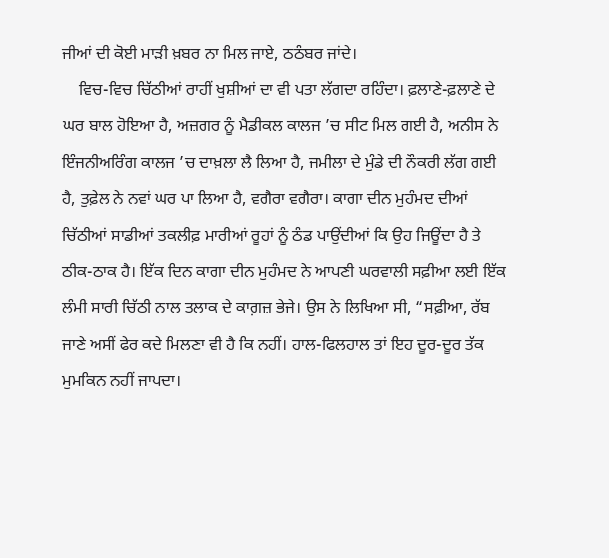ਜੀਆਂ ਦੀ ਕੋਈ ਮਾੜੀ ਖ਼ਬਰ ਨਾ ਮਿਲ ਜਾਏ, ਠਠੰਬਰ ਜਾਂਦੇ।
    ਵਿਚ-ਵਿਚ ਚਿੱਠੀਆਂ ਰਾਹੀਂ ਖੁਸ਼ੀਆਂ ਦਾ ਵੀ ਪਤਾ ਲੱਗਦਾ ਰਹਿੰਦਾ। ਫ਼ਲਾਣੇ-ਫ਼ਲਾਣੇ ਦੇ ਘਰ ਬਾਲ ਹੋਇਆ ਹੈ, ਅਜ਼ਗਰ ਨੂੰ ਮੈਡੀਕਲ ਕਾਲਜ ’ਚ ਸੀਟ ਮਿਲ ਗਈ ਹੈ, ਅਨੀਸ ਨੇ ਇੰਜਨੀਅਰਿੰਗ ਕਾਲਜ ’ਚ ਦਾਖ਼ਲਾ ਲੈ ਲਿਆ ਹੈ, ਜਮੀਲਾ ਦੇ ਮੁੰਡੇ ਦੀ ਨੌਕਰੀ ਲੱਗ ਗਈ ਹੈ, ਤੁਫ਼ੇਲ ਨੇ ਨਵਾਂ ਘਰ ਪਾ ਲਿਆ ਹੈ, ਵਗੈਰਾ ਵਗੈਰਾ। ਕਾਗਾ ਦੀਨ ਮੁਹੰਮਦ ਦੀਆਂ ਚਿੱਠੀਆਂ ਸਾਡੀਆਂ ਤਕਲੀਫ਼ ਮਾਰੀਆਂ ਰੂਹਾਂ ਨੂੰ ਠੰਡ ਪਾਉਂਦੀਆਂ ਕਿ ਉਹ ਜਿਊਂਦਾ ਹੈ ਤੇ ਠੀਕ-ਠਾਕ ਹੈ। ਇੱਕ ਦਿਨ ਕਾਗਾ ਦੀਨ ਮੁਹੰਮਦ ਨੇ ਆਪਣੀ ਘਰਵਾਲੀ ਸਫ਼ੀਆ ਲਈ ਇੱਕ ਲੰਮੀ ਸਾਰੀ ਚਿੱਠੀ ਨਾਲ ਤਲਾਕ ਦੇ ਕਾਗ਼ਜ਼ ਭੇਜੇ। ਉਸ ਨੇ ਲਿਖਿਆ ਸੀ, “ਸਫ਼ੀਆ, ਰੱਬ ਜਾਣੇ ਅਸੀਂ ਫੇਰ ਕਦੇ ਮਿਲਣਾ ਵੀ ਹੈ ਕਿ ਨਹੀਂ। ਹਾਲ-ਫਿਲਹਾਲ ਤਾਂ ਇਹ ਦੂਰ-ਦੂਰ ਤੱਕ ਮੁਮਕਿਨ ਨਹੀਂ ਜਾਪਦਾ।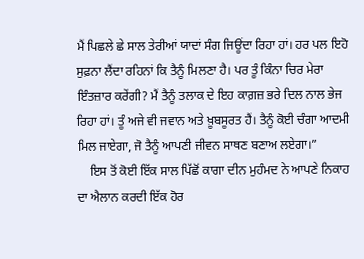ਮੈਂ ਪਿਛਲੇ ਛੇ ਸਾਲ ਤੇਰੀਆਂ ਯਾਦਾਂ ਸੰਗ ਜਿਊਂਦਾ ਰਿਹਾ ਹਾਂ। ਹਰ ਪਲ ਇਹੋ ਸੁਫ਼ਨਾ ਲੈਂਦਾ ਰਹਿਨਾਂ ਕਿ ਤੈਨੂੰ ਮਿਲਣਾ ਹੈ। ਪਰ ਤੂੰ ਕਿੰਨਾ ਚਿਰ ਮੇਰਾ ਇੰਤਜ਼ਾਰ ਕਰੇਂਗੀ? ਮੈਂ ਤੈਨੂੰ ਤਲਾਕ ਦੇ ਇਹ ਕਾਗ਼ਜ਼ ਭਰੇ ਦਿਲ ਨਾਲ ਭੇਜ ਰਿਹਾ ਹਾਂ। ਤੂੰ ਅਜੇ ਵੀ ਜਵਾਨ ਅਤੇ ਖ਼ੂਬਸੂਰਤ ਹੈਂ। ਤੈਨੂੰ ਕੋਈ ਚੰਗਾ ਆਦਮੀ ਮਿਲ ਜਾਏਗਾ, ਜੋ ਤੈਨੂੰ ਆਪਣੀ ਜੀਵਨ ਸਾਥਣ ਬਣਾਅ ਲਏਗਾ।”
    ਇਸ ਤੋਂ ਕੋਈ ਇੱਕ ਸਾਲ ਪਿੱਛੋਂ ਕਾਗਾ ਦੀਨ ਮੁਹੰਮਦ ਨੇ ਆਪਣੇ ਨਿਕਾਹ ਦਾ ਐਲਾਨ ਕਰਦੀ ਇੱਕ ਹੋਰ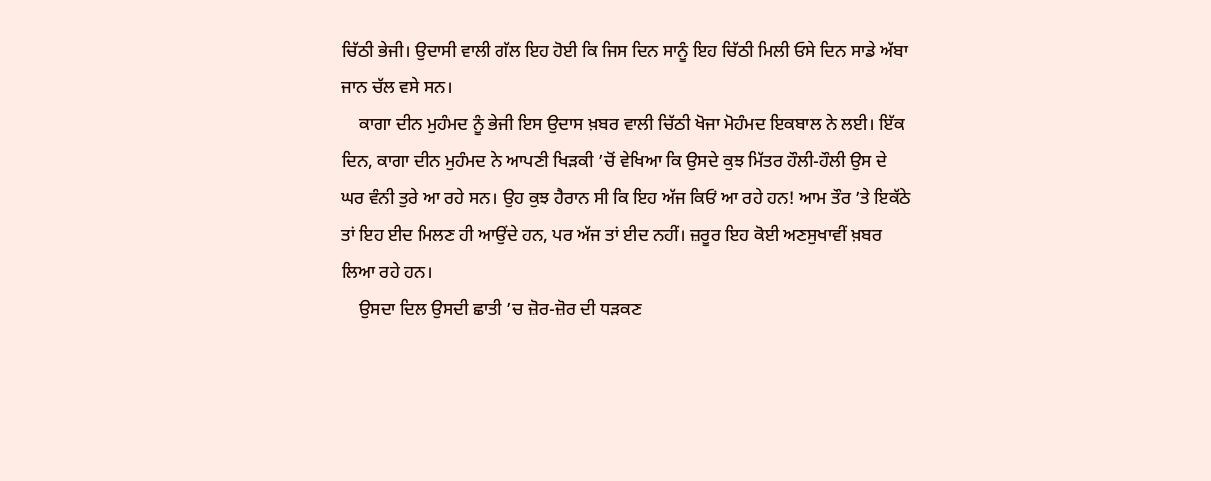ਚਿੱਠੀ ਭੇਜੀ। ਉਦਾਸੀ ਵਾਲੀ ਗੱਲ ਇਹ ਹੋਈ ਕਿ ਜਿਸ ਦਿਨ ਸਾਨੂੰ ਇਹ ਚਿੱਠੀ ਮਿਲੀ ਓਸੇ ਦਿਨ ਸਾਡੇ ਅੱਬਾ ਜਾਨ ਚੱਲ ਵਸੇ ਸਨ।
    ਕਾਗਾ ਦੀਨ ਮੁਹੰਮਦ ਨੂੰ ਭੇਜੀ ਇਸ ਉਦਾਸ ਖ਼ਬਰ ਵਾਲੀ ਚਿੱਠੀ ਖੋਜਾ ਮੋਹੰਮਦ ਇਕਬਾਲ ਨੇ ਲਈ। ਇੱਕ ਦਿਨ, ਕਾਗਾ ਦੀਨ ਮੁਹੰਮਦ ਨੇ ਆਪਣੀ ਖਿੜਕੀ ’ਚੋਂ ਵੇਖਿਆ ਕਿ ਉਸਦੇ ਕੁਝ ਮਿੱਤਰ ਹੌਲੀ-ਹੌਲੀ ਉਸ ਦੇ ਘਰ ਵੰਨੀ ਤੁਰੇ ਆ ਰਹੇ ਸਨ। ਉਹ ਕੁਝ ਹੈਰਾਨ ਸੀ ਕਿ ਇਹ ਅੱਜ ਕਿਓਂ ਆ ਰਹੇ ਹਨ! ਆਮ ਤੌਰ ’ਤੇ ਇਕੱਠੇ ਤਾਂ ਇਹ ਈਦ ਮਿਲਣ ਹੀ ਆਉਂਦੇ ਹਨ, ਪਰ ਅੱਜ ਤਾਂ ਈਦ ਨਹੀਂ। ਜ਼ਰੂਰ ਇਹ ਕੋਈ ਅਣਸੁਖਾਵੀਂ ਖ਼ਬਰ ਲਿਆ ਰਹੇ ਹਨ।
    ਉਸਦਾ ਦਿਲ ਉਸਦੀ ਛਾਤੀ ’ਚ ਜ਼ੋਰ-ਜ਼ੋਰ ਦੀ ਧੜਕਣ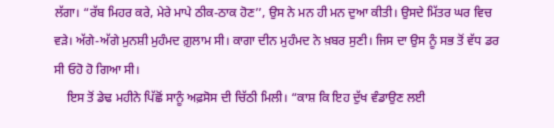ਲੱਗਾ। “ਰੱਬ ਮਿਹਰ ਕਰੇ, ਮੇਰੇ ਮਾਪੇ ਠੀਕ-ਠਾਕ ਹੋਣ’’, ਉਸ ਨੇ ਮਨ ਹੀ ਮਨ ਦੁਆ ਕੀਤੀ। ਉਸਦੇ ਮਿੱਤਰ ਘਰ ਵਿਚ ਵੜੇ। ਅੱਗੇ-ਅੱਗੇ ਮੁਨਸ਼ੀ ਮੁਹੰਮਦ ਗ਼ੁਲਾਮ ਸੀ। ਕਾਗਾ ਦੀਨ ਮੁਹੰਮਦ ਨੇ ਖ਼ਬਰ ਸੁਣੀ। ਜਿਸ ਦਾ ਉਸ ਨੂੰ ਸਭ ਤੋਂ ਵੱਧ ਡਰ ਸੀ ਓਹੋ ਹੋ ਗਿਆ ਸੀ।
    ਇਸ ਤੋਂ ਡੇਢ ਮਹੀਨੇ ਪਿੱਛੋਂ ਸਾਨੂੰ ਅਫ਼ਸੋਸ ਦੀ ਚਿੱਠੀ ਮਿਲੀ। “ਕਾਸ਼ ਕਿ ਇਹ ਦੁੱਖ ਵੰਡਾਉਣ ਲਈ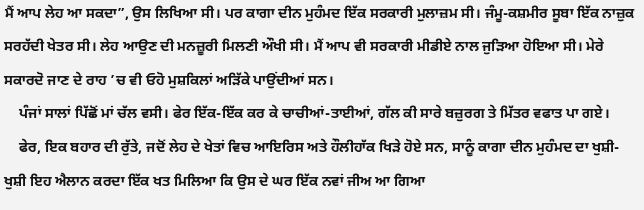ਮੈਂ ਆਪ ਲੇਹ ਆ ਸਕਦਾ”, ਉਸ ਲਿਖਿਆ ਸੀ। ਪਰ ਕਾਗਾ ਦੀਨ ਮੁਹੰਮਦ ਇੱਕ ਸਰਕਾਰੀ ਮੁਲਾਜ਼ਮ ਸੀ। ਜੰਮੂ-ਕਸ਼ਮੀਰ ਸੂਬਾ ਇੱਕ ਨਾਜ਼ੁਕ ਸਰਹੱਦੀ ਖੇਤਰ ਸੀ। ਲੇਹ ਆਉਣ ਦੀ ਮਨਜ਼ੂਰੀ ਮਿਲਣੀ ਔਖੀ ਸੀ। ਮੈਂ ਆਪ ਵੀ ਸਰਕਾਰੀ ਮੀਡੀਏ ਨਾਲ ਜੁੜਿਆ ਹੋਇਆ ਸੀ। ਮੇਰੇ ਸਕਾਰਦੋ ਜਾਣ ਦੇ ਰਾਹ ’ਚ ਵੀ ਓਹੋ ਮੁਸ਼ਕਿਲਾਂ ਅੜਿੱਕੇ ਪਾਉਂਦੀਆਂ ਸਨ।
    ਪੰਜਾਂ ਸਾਲਾਂ ਪਿੱਛੋਂ ਮਾਂ ਚੱਲ ਵਸੀ। ਫੇਰ ਇੱਕ-ਇੱਕ ਕਰ ਕੇ ਚਾਚੀਆਂ-ਤਾਈਆਂ, ਗੱਲ ਕੀ ਸਾਰੇ ਬਜ਼ੁਰਗ ਤੇ ਮਿੱਤਰ ਵਫਾਤ ਪਾ ਗਏ।
    ਫੇਰ, ਇਕ ਬਹਾਰ ਦੀ ਰੁੱਤੇ, ਜਦੋਂ ਲੇਹ ਦੇ ਖੇਤਾਂ ਵਿਚ ਆਇਰਿਸ ਅਤੇ ਹੌਲੀਹਾੱਕ ਖਿੜੇ ਹੋਏ ਸਨ, ਸਾਨੂੰ ਕਾਗਾ ਦੀਨ ਮੁਹੰਮਦ ਦਾ ਖੁਸ਼ੀ-ਖੁਸ਼ੀ ਇਹ ਐਲਾਨ ਕਰਦਾ ਇੱਕ ਖਤ ਮਿਲਿਆ ਕਿ ਉਸ ਦੇ ਘਰ ਇੱਕ ਨਵਾਂ ਜੀਅ ਆ ਗਿਆ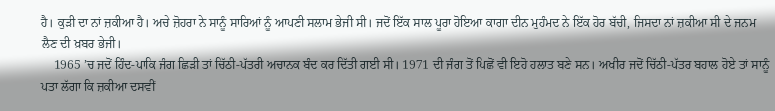ਹੈ। ਕੁੜੀ ਦਾ ਨਾਂ ਜ਼ਕੀਆ ਹੈ। ਅਚੇ ਜ਼ੋਹਰਾ ਨੇ ਸਾਨੂੰ ਸਾਰਿਆਂ ਨੂੰ ਆਪਣੀ ਸਲਾਮ ਭੇਜੀ ਸੀ। ਜਦੋਂ ਇੱਕ ਸਾਲ ਪੂਰਾ ਹੋਇਆ ਕਾਗਾ ਦੀਨ ਮੁਹੰਮਦ ਨੇ ਇੱਕ ਹੋਰ ਬੱਚੀ, ਜਿਸਦਾ ਨਾਂ ਜ਼ਕੀਆ ਸੀ ਦੇ ਜਨਮ ਲੈਣ ਦੀ ਖ਼ਬਰ ਭੇਜੀ।
    1965 ’ਚ ਜਦੋਂ ਹਿੰਦ-ਪਾਕਿ ਜੰਗ ਛਿੜੀ ਤਾਂ ਚਿੱਠੀ-ਪੱਤਰੀ ਅਚਾਨਕ ਬੰਦ ਕਰ ਦਿੱਤੀ ਗਈ ਸੀ। 1971 ਦੀ ਜੰਗ ਤੋਂ ਪਿਛੋਂ ਵੀ ਇਹੋ ਹਲਾਤ ਬਣੇ ਸਨ। ਅਖੀਰ ਜਦੋਂ ਚਿੱਠੀ-ਪੱਤਰ ਬਹਾਲ ਹੋਏ ਤਾਂ ਸਾਨੂੰ ਪਤਾ ਲੱਗਾ ਕਿ ਜ਼ਕੀਆ ਦਸਵੀਂ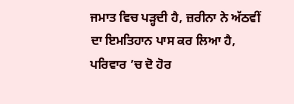ਜਮਾਤ ਵਿਚ ਪੜ੍ਹਦੀ ਹੈ, ਜ਼ਰੀਨਾ ਨੇ ਅੱਠਵੀਂ ਦਾ ਇਮਤਿਹਾਨ ਪਾਸ ਕਰ ਲਿਆ ਹੈ, ਪਰਿਵਾਰ ’ਚ ਦੋ ਹੋਰ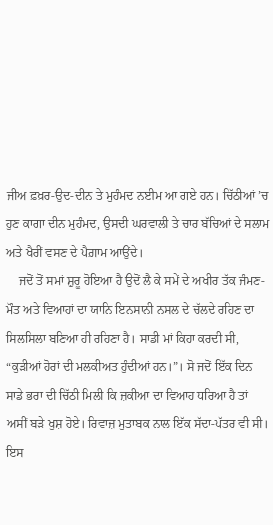ਜੀਅ ਫ਼ਖ਼ਰ-ਉਦ-ਦੀਨ ਤੇ ਮੁਹੰਮਦ ਨਈਮ ਆ ਗਏ ਹਨ। ਚਿੱਠੀਆਂ ’ਚ ਹੁਣ ਕਾਗਾ ਦੀਨ ਮੁਹੰਮਦ, ਉਸਦੀ ਘਰਵਾਲੀ ਤੇ ਚਾਰ ਬੱਚਿਆਂ ਦੇ ਸਲਾਮ ਅਤੇ ਖੈਰੀਂ ਵਸਣ ਦੇ ਪੈਗ਼ਾਮ ਆਉਂਦੇ।
    ਜਦੋਂ ਤੋਂ ਸਮਾਂ ਸ਼ੁਰੂ ਹੋਇਆ ਹੈ ਉਦੋਂ ਲੈ ਕੇ ਸਮੇਂ ਦੇ ਅਖੀਰ ਤੱਕ ਜੰਮਣ-ਮੌਤ ਅਤੇ ਵਿਆਹਾਂ ਦਾ ਯਾਨਿ ਇਨਸਾਨੀ ਨਸਲ ਦੇ ਚੱਲਦੇ ਰਹਿਣ ਦਾ ਸਿਲਸਿਲਾ ਬਣਿਆ ਹੀ ਰਹਿਣਾ ਹੈ। ਸਾਡੀ ਮਾਂ ਕਿਹਾ ਕਰਦੀ ਸੀ, “ਕੁੜੀਆਂ ਹੋਰਾਂ ਦੀ ਮਲਕੀਅਤ ਹੁੰਦੀਆਂ ਹਨ।”। ਸੋ ਜਦੋਂ ਇੱਕ ਦਿਨ ਸਾਡੇ ਭਰਾ ਦੀ ਚਿੱਠੀ ਮਿਲੀ ਕਿ ਜ਼ਕੀਆ ਦਾ ਵਿਆਹ ਧਰਿਆ ਹੈ ਤਾਂ ਅਸੀਂ ਬੜੇ ਖੁਸ਼ ਹੋਏ। ਰਿਵਾਜ਼ ਮੁਤਾਬਕ ਨਾਲ ਇੱਕ ਸੱਦਾ-ਪੱਤਰ ਵੀ ਸੀ। ਇਸ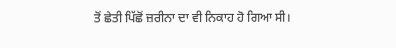ਤੋਂ ਛੇਤੀ ਪਿੱਛੋਂ ਜ਼ਰੀਨਾ ਦਾ ਵੀ ਨਿਕਾਹ ਹੋ ਗਿਆ ਸੀ।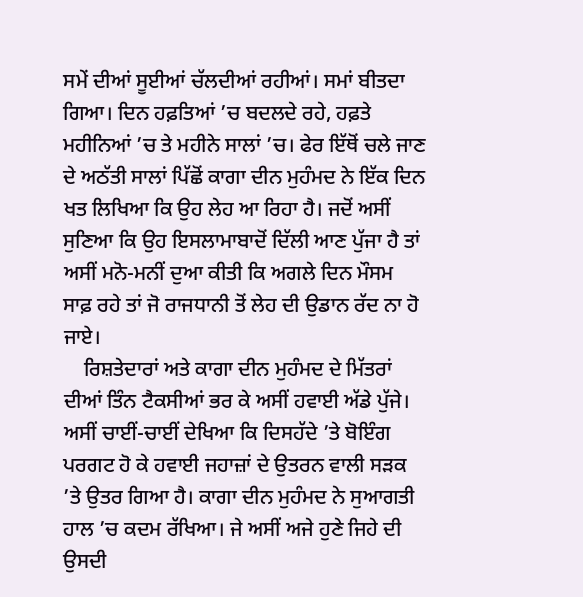ਸਮੇਂ ਦੀਆਂ ਸੂਈਆਂ ਚੱਲਦੀਆਂ ਰਹੀਆਂ। ਸਮਾਂ ਬੀਤਦਾ ਗਿਆ। ਦਿਨ ਹਫ਼ਤਿਆਂ ’ਚ ਬਦਲਦੇ ਰਹੇ, ਹਫ਼ਤੇ ਮਹੀਨਿਆਂ ’ਚ ਤੇ ਮਹੀਨੇ ਸਾਲਾਂ ’ਚ। ਫੇਰ ਇੱਥੋਂ ਚਲੇ ਜਾਣ ਦੇ ਅਠੱਤੀ ਸਾਲਾਂ ਪਿੱਛੋਂ ਕਾਗਾ ਦੀਨ ਮੁਹੰਮਦ ਨੇ ਇੱਕ ਦਿਨ ਖਤ ਲਿਖਿਆ ਕਿ ਉਹ ਲੇਹ ਆ ਰਿਹਾ ਹੈ। ਜਦੋਂ ਅਸੀਂ ਸੁਣਿਆ ਕਿ ਉਹ ਇਸਲਾਮਾਬਾਦੋਂ ਦਿੱਲੀ ਆਣ ਪੁੱਜਾ ਹੈ ਤਾਂ ਅਸੀਂ ਮਨੋ-ਮਨੀਂ ਦੁਆ ਕੀਤੀ ਕਿ ਅਗਲੇ ਦਿਨ ਮੌਸਮ ਸਾਫ਼ ਰਹੇ ਤਾਂ ਜੋ ਰਾਜਧਾਨੀ ਤੋਂ ਲੇਹ ਦੀ ਉਡਾਨ ਰੱਦ ਨਾ ਹੋ ਜਾਏ।
    ਰਿਸ਼ਤੇਦਾਰਾਂ ਅਤੇ ਕਾਗਾ ਦੀਨ ਮੁਹੰਮਦ ਦੇ ਮਿੱਤਰਾਂ ਦੀਆਂ ਤਿੰਨ ਟੈਕਸੀਆਂ ਭਰ ਕੇ ਅਸੀਂ ਹਵਾਈ ਅੱਡੇ ਪੁੱਜੇ। ਅਸੀਂ ਚਾਈਂ-ਚਾਈਂ ਦੇਖਿਆ ਕਿ ਦਿਸਹੱਦੇ ’ਤੇ ਬੋਇੰਗ ਪਰਗਟ ਹੋ ਕੇ ਹਵਾਈ ਜਹਾਜ਼ਾਂ ਦੇ ਉਤਰਨ ਵਾਲੀ ਸੜਕ ’ਤੇ ਉਤਰ ਗਿਆ ਹੈ। ਕਾਗਾ ਦੀਨ ਮੁਹੰਮਦ ਨੇ ਸੁਆਗਤੀ ਹਾਲ ’ਚ ਕਦਮ ਰੱਖਿਆ। ਜੇ ਅਸੀਂ ਅਜੇ ਹੁਣੇ ਜਿਹੇ ਦੀ ਉਸਦੀ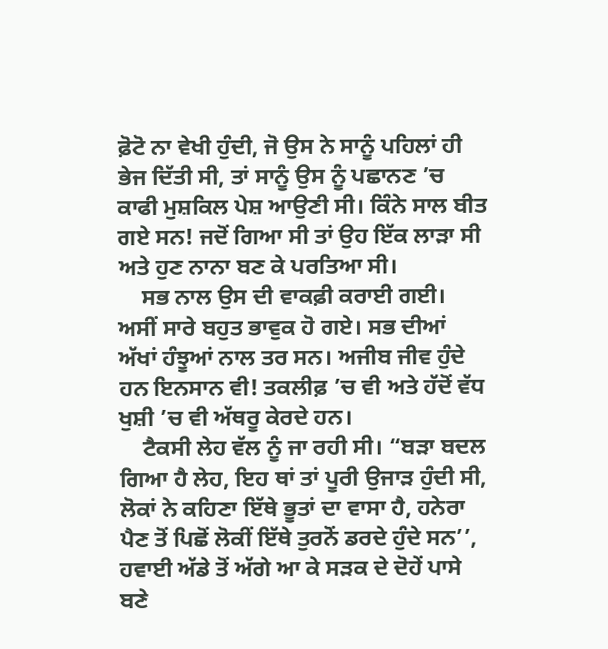ਫ਼ੋਟੋ ਨਾ ਵੇਖੀ ਹੁੰਦੀ, ਜੋ ਉਸ ਨੇ ਸਾਨੂੰ ਪਹਿਲਾਂ ਹੀ ਭੇਜ ਦਿੱਤੀ ਸੀ, ਤਾਂ ਸਾਨੂੰ ਉਸ ਨੂੰ ਪਛਾਨਣ ’ਚ ਕਾਫੀ ਮੁਸ਼ਕਿਲ ਪੇਸ਼ ਆਉਣੀ ਸੀ। ਕਿੰਨੇ ਸਾਲ ਬੀਤ ਗਏ ਸਨ! ਜਦੋਂ ਗਿਆ ਸੀ ਤਾਂ ਉਹ ਇੱਕ ਲਾੜਾ ਸੀ ਅਤੇ ਹੁਣ ਨਾਨਾ ਬਣ ਕੇ ਪਰਤਿਆ ਸੀ।
    ਸਭ ਨਾਲ ਉਸ ਦੀ ਵਾਕਫ਼ੀ ਕਰਾਈ ਗਈ। ਅਸੀਂ ਸਾਰੇ ਬਹੁਤ ਭਾਵੁਕ ਹੋ ਗਏ। ਸਭ ਦੀਆਂ ਅੱਖਾਂ ਹੰਝੂਆਂ ਨਾਲ ਤਰ ਸਨ। ਅਜੀਬ ਜੀਵ ਹੁੰਦੇ ਹਨ ਇਨਸਾਨ ਵੀ! ਤਕਲੀਫ਼ ’ਚ ਵੀ ਅਤੇ ਹੱਦੋਂ ਵੱਧ ਖੁਸ਼ੀ ’ਚ ਵੀ ਅੱਥਰੂ ਕੇਰਦੇ ਹਨ।
    ਟੈਕਸੀ ਲੇਹ ਵੱਲ ਨੂੰ ਜਾ ਰਹੀ ਸੀ। “ਬੜਾ ਬਦਲ ਗਿਆ ਹੈ ਲੇਹ, ਇਹ ਥਾਂ ਤਾਂ ਪੂਰੀ ਉਜਾੜ ਹੁੰਦੀ ਸੀ, ਲੋਕਾਂ ਨੇ ਕਹਿਣਾ ਇੱਥੇ ਭੂਤਾਂ ਦਾ ਵਾਸਾ ਹੈ, ਹਨੇਰਾ ਪੈਣ ਤੋਂ ਪਿਛੋਂ ਲੋਕੀਂ ਇੱਥੇ ਤੁਰਨੋਂ ਡਰਦੇ ਹੁੰਦੇ ਸਨ’’, ਹਵਾਈ ਅੱਡੇ ਤੋਂ ਅੱਗੇ ਆ ਕੇ ਸੜਕ ਦੇ ਦੋਹੇਂ ਪਾਸੇ ਬਣੇ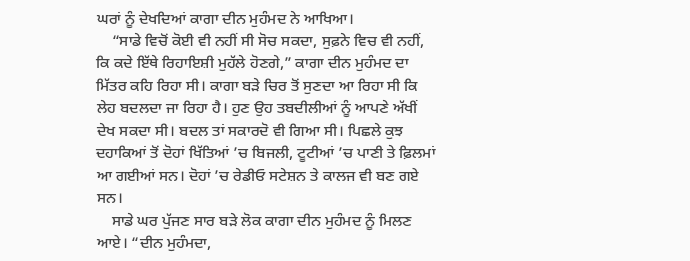ਘਰਾਂ ਨੂੰ ਦੇਖਦਿਆਂ ਕਾਗਾ ਦੀਨ ਮੁਹੰਮਦ ਨੇ ਆਖਿਆ।
    “ਸਾਡੇ ਵਿਚੋਂ ਕੋਈ ਵੀ ਨਹੀਂ ਸੀ ਸੋਚ ਸਕਦਾ, ਸੁਫ਼ਨੇ ਵਿਚ ਵੀ ਨਹੀਂ, ਕਿ ਕਦੇ ਇੱਥੇ ਰਿਹਾਇਸ਼ੀ ਮੁਹੱਲੇ ਹੋਣਗੇ,” ਕਾਗਾ ਦੀਨ ਮੁਹੰਮਦ ਦਾ ਮਿੱਤਰ ਕਹਿ ਰਿਹਾ ਸੀ। ਕਾਗਾ ਬੜੇ ਚਿਰ ਤੋਂ ਸੁਣਦਾ ਆ ਰਿਹਾ ਸੀ ਕਿ ਲੇਹ ਬਦਲਦਾ ਜਾ ਰਿਹਾ ਹੈ। ਹੁਣ ਉਹ ਤਬਦੀਲੀਆਂ ਨੂੰ ਆਪਣੇ ਅੱਖੀਂ ਦੇਖ ਸਕਦਾ ਸੀ। ਬਦਲ ਤਾਂ ਸਕਾਰਦੋ ਵੀ ਗਿਆ ਸੀ। ਪਿਛਲੇ ਕੁਝ ਦਹਾਕਿਆਂ ਤੋਂ ਦੋਹਾਂ ਖਿੱਤਿਆਂ ’ਚ ਬਿਜਲੀ, ਟੂਟੀਆਂ ’ਚ ਪਾਣੀ ਤੇ ਫ਼ਿਲਮਾਂ ਆ ਗਈਆਂ ਸਨ। ਦੋਹਾਂ ’ਚ ਰੇਡੀਓ ਸਟੇਸ਼ਨ ਤੇ ਕਾਲਜ ਵੀ ਬਣ ਗਏ ਸਨ।
    ਸਾਡੇ ਘਰ ਪੁੱਜਣ ਸਾਰ ਬੜੇ ਲੋਕ ਕਾਗਾ ਦੀਨ ਮੁਹੰਮਦ ਨੂੰ ਮਿਲਣ ਆਏ। “ਦੀਨ ਮੁਹੰਮਦਾ,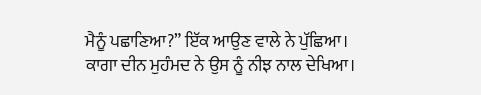ਮੈਨੂੰ ਪਛਾਣਿਆ?” ਇੱਕ ਆਉਣ ਵਾਲੇ ਨੇ ਪੁੱਛਿਆ। ਕਾਗਾ ਦੀਨ ਮੁਹੰਮਦ ਨੇ ਉਸ ਨੂੰ ਨੀਝ ਨਾਲ ਦੇਖਿਆ।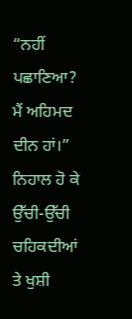“ਨਹੀਂ ਪਛਾਣਿਆ? ਮੈਂ ਅਹਿਮਦ ਦੀਨ ਹਾਂ।” ਨਿਹਾਲ ਹੋ ਕੇ ਉੱਚੀ-ਉੱਚੀ ਚਹਿਕਦੀਆਂ ਤੇ ਖੁਸ਼ੀ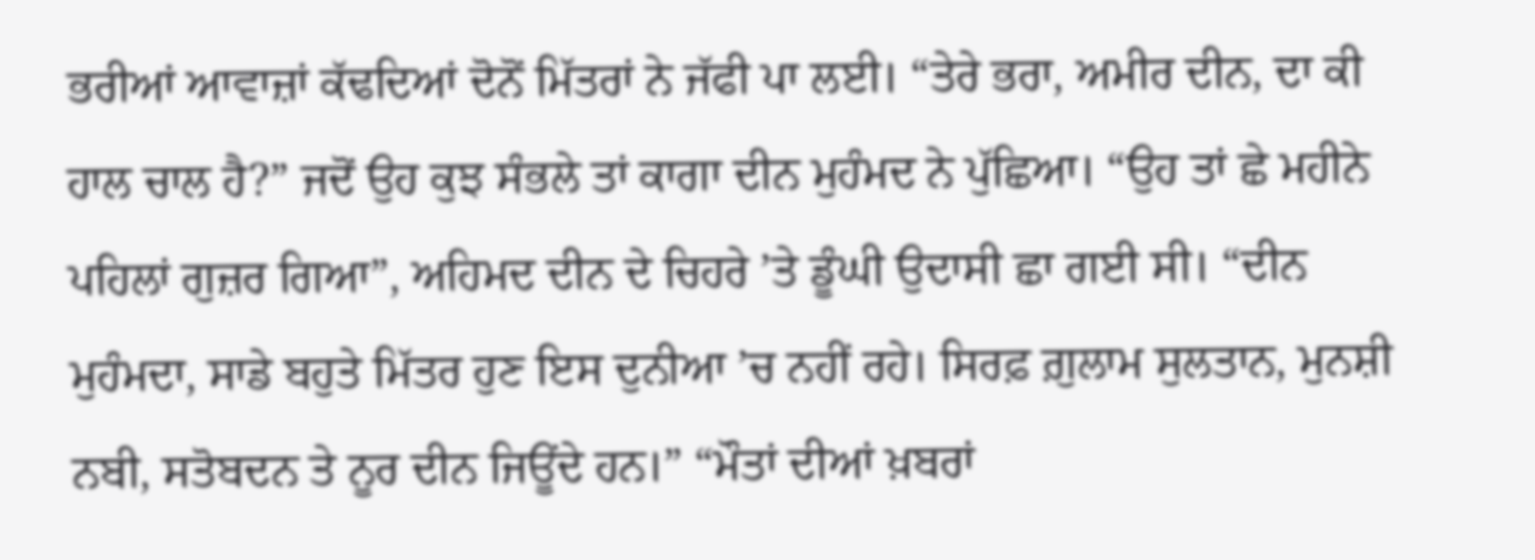ਭਰੀਆਂ ਆਵਾਜ਼ਾਂ ਕੱਢਦਿਆਂ ਦੋਨੋਂ ਮਿੱਤਰਾਂ ਨੇ ਜੱਫੀ ਪਾ ਲਈ। “ਤੇਰੇ ਭਰਾ, ਅਮੀਰ ਦੀਨ, ਦਾ ਕੀ ਹਾਲ ਚਾਲ ਹੈ?” ਜਦੋਂ ਉਹ ਕੁਝ ਸੰਭਲੇ ਤਾਂ ਕਾਗਾ ਦੀਨ ਮੁਹੰਮਦ ਨੇ ਪੁੱਛਿਆ। “ਉਹ ਤਾਂ ਛੇ ਮਹੀਨੇ ਪਹਿਲਾਂ ਗੁਜ਼ਰ ਗਿਆ”, ਅਹਿਮਦ ਦੀਨ ਦੇ ਚਿਹਰੇ ’ਤੇ ਡੂੰਘੀ ਉਦਾਸੀ ਛਾ ਗਈ ਸੀ। “ਦੀਨ ਮੁਹੰਮਦਾ, ਸਾਡੇ ਬਹੁਤੇ ਮਿੱਤਰ ਹੁਣ ਇਸ ਦੁਨੀਆ ’ਚ ਨਹੀਂ ਰਹੇ। ਸਿਰਫ਼ ਗ਼ੁਲਾਮ ਸੁਲਤਾਨ, ਮੁਨਸ਼ੀ ਨਬੀ, ਸਤੋਬਦਨ ਤੇ ਨੂਰ ਦੀਨ ਜਿਊਂਦੇ ਹਨ।” “ਮੌਤਾਂ ਦੀਆਂ ਖ਼ਬਰਾਂ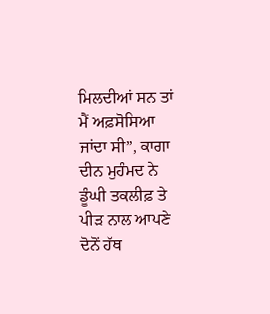ਮਿਲਦੀਆਂ ਸਨ ਤਾਂ ਮੈਂ ਅਫ਼ਸੋਸਿਆ ਜਾਂਦਾ ਸੀ”, ਕਾਗਾ ਦੀਨ ਮੁਹੰਮਦ ਨੇ ਡੂੰਘੀ ਤਕਲੀਫ਼ ਤੇ ਪੀੜ ਨਾਲ ਆਪਣੇ ਦੋਨੋਂ ਹੱਥ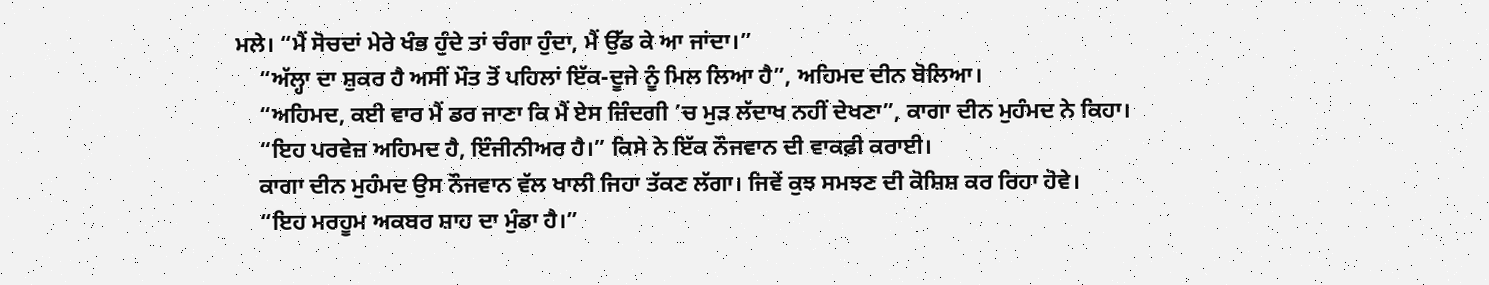ਮਲੇ। “ਮੈਂ ਸੋਚਦਾਂ ਮੇਰੇ ਖੰਭ ਹੁੰਦੇ ਤਾਂ ਚੰਗਾ ਹੁੰਦਾ, ਮੈਂ ਉੱਡ ਕੇ ਆ ਜਾਂਦਾ।”
    “ਅੱਲ੍ਹਾ ਦਾ ਸ਼ੁਕਰ ਹੈ ਅਸੀਂ ਮੌਤ ਤੋਂ ਪਹਿਲਾਂ ਇੱਕ-ਦੂਜੇ ਨੂੰ ਮਿਲ ਲਿਆ ਹੈ”, ਅਹਿਮਦ ਦੀਨ ਬੋਲਿਆ।
    “ਅਹਿਮਦ, ਕਈ ਵਾਰ ਮੈਂ ਡਰ ਜਾਣਾ ਕਿ ਮੈਂ ਏਸ ਜ਼ਿੰਦਗੀ ’ਚ ਮੁੜ ਲੱਦਾਖ ਨਹੀਂ ਦੇਖਣਾ”, ਕਾਗਾ ਦੀਨ ਮੁਹੰਮਦ ਨੇ ਕਿਹਾ।
    “ਇਹ ਪਰਵੇਜ਼ ਅਹਿਮਦ ਹੈ, ਇੰਜੀਨੀਅਰ ਹੈ।” ਕਿਸੇ ਨੇ ਇੱਕ ਨੌਜਵਾਨ ਦੀ ਵਾਕਫ਼ੀ ਕਰਾਈ।
    ਕਾਗਾ ਦੀਨ ਮੁਹੰਮਦ ਉਸ ਨੌਜਵਾਨ ਵੱਲ ਖਾਲੀ ਜਿਹਾ ਤੱਕਣ ਲੱਗਾ। ਜਿਵੇਂ ਕੁਝ ਸਮਝਣ ਦੀ ਕੋਸ਼ਿਸ਼ ਕਰ ਰਿਹਾ ਹੋਵੇ।
    “ਇਹ ਮਰਹੂਮ ਅਕਬਰ ਸ਼ਾਹ ਦਾ ਮੁੰਡਾ ਹੈ।”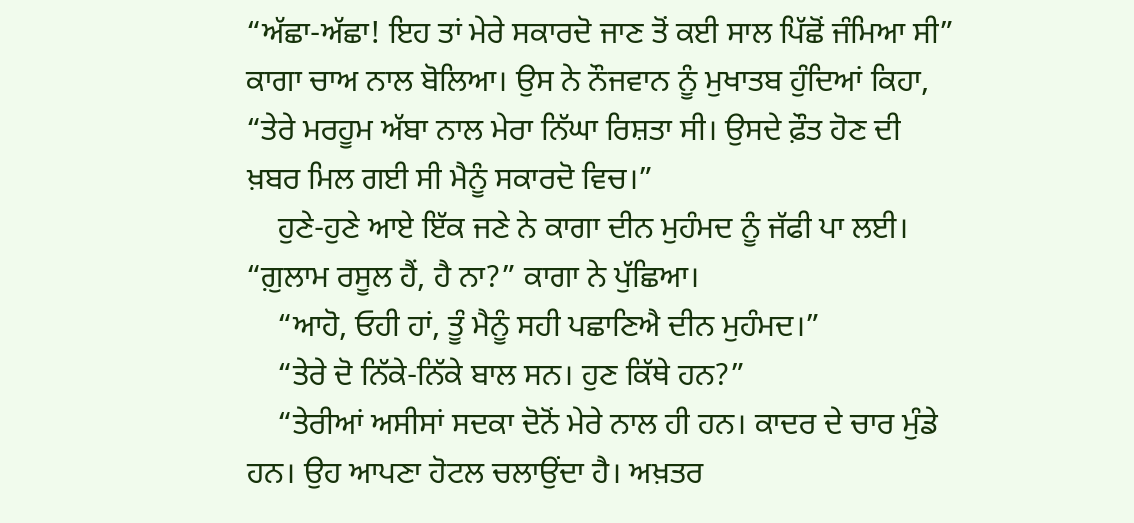“ਅੱਛਾ-ਅੱਛਾ! ਇਹ ਤਾਂ ਮੇਰੇ ਸਕਾਰਦੋ ਜਾਣ ਤੋਂ ਕਈ ਸਾਲ ਪਿੱਛੋਂ ਜੰਮਿਆ ਸੀ” ਕਾਗਾ ਚਾਅ ਨਾਲ ਬੋਲਿਆ। ਉਸ ਨੇ ਨੌਜਵਾਨ ਨੂੰ ਮੁਖਾਤਬ ਹੁੰਦਿਆਂ ਕਿਹਾ, “ਤੇਰੇ ਮਰਹੂਮ ਅੱਬਾ ਨਾਲ ਮੇਰਾ ਨਿੱਘਾ ਰਿਸ਼ਤਾ ਸੀ। ਉਸਦੇ ਫ਼ੌਤ ਹੋਣ ਦੀ ਖ਼ਬਰ ਮਿਲ ਗਈ ਸੀ ਮੈਨੂੰ ਸਕਾਰਦੋ ਵਿਚ।”
    ਹੁਣੇ-ਹੁਣੇ ਆਏ ਇੱਕ ਜਣੇ ਨੇ ਕਾਗਾ ਦੀਨ ਮੁਹੰਮਦ ਨੂੰ ਜੱਫੀ ਪਾ ਲਈ। “ਗ਼ੁਲਾਮ ਰਸੂਲ ਹੈਂ, ਹੈ ਨਾ?” ਕਾਗਾ ਨੇ ਪੁੱਛਿਆ।
    “ਆਹੋ, ਓਹੀ ਹਾਂ, ਤੂੰ ਮੈਨੂੰ ਸਹੀ ਪਛਾਣਿਐ ਦੀਨ ਮੁਹੰਮਦ।”
    “ਤੇਰੇ ਦੋ ਨਿੱਕੇ-ਨਿੱਕੇ ਬਾਲ ਸਨ। ਹੁਣ ਕਿੱਥੇ ਹਨ?”
    “ਤੇਰੀਆਂ ਅਸੀਸਾਂ ਸਦਕਾ ਦੋਨੋਂ ਮੇਰੇ ਨਾਲ ਹੀ ਹਨ। ਕਾਦਰ ਦੇ ਚਾਰ ਮੁੰਡੇ ਹਨ। ਉਹ ਆਪਣਾ ਹੋਟਲ ਚਲਾਉਂਦਾ ਹੈ। ਅਖ਼ਤਰ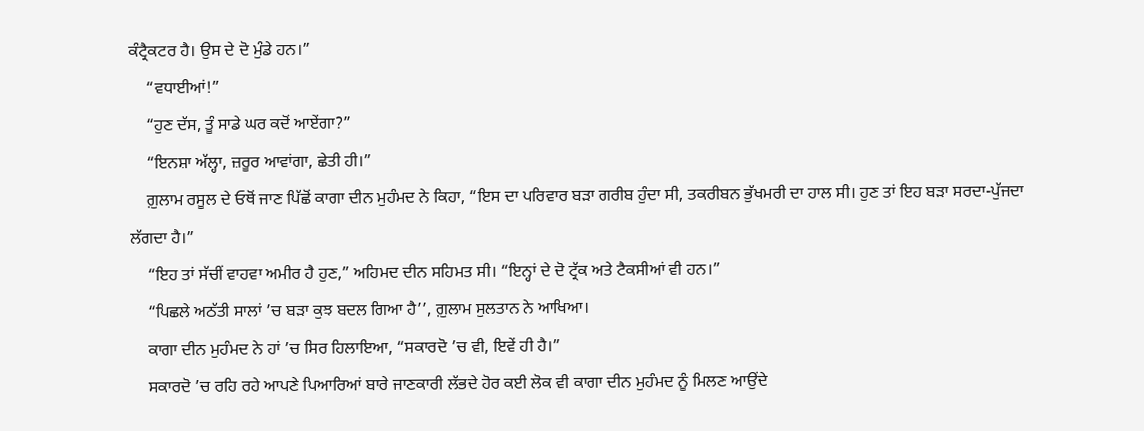ਕੰਟ੍ਰੈਕਟਰ ਹੈ। ਉਸ ਦੇ ਦੋ ਮੁੰਡੇ ਹਨ।”
    “ਵਧਾਈਆਂ!”
    “ਹੁਣ ਦੱਸ, ਤੂੰ ਸਾਡੇ ਘਰ ਕਦੋਂ ਆਏਂਗਾ?”
    “ਇਨਸ਼ਾ ਅੱਲ੍ਹਾ, ਜ਼ਰੂਰ ਆਵਾਂਗਾ, ਛੇਤੀ ਹੀ।”
    ਗ਼ੁਲਾਮ ਰਸੂਲ ਦੇ ਓਥੋਂ ਜਾਣ ਪਿੱਛੋਂ ਕਾਗਾ ਦੀਨ ਮੁਹੰਮਦ ਨੇ ਕਿਹਾ, “ਇਸ ਦਾ ਪਰਿਵਾਰ ਬੜਾ ਗਰੀਬ ਹੁੰਦਾ ਸੀ, ਤਕਰੀਬਨ ਭੁੱਖਮਰੀ ਦਾ ਹਾਲ ਸੀ। ਹੁਣ ਤਾਂ ਇਹ ਬੜਾ ਸਰਦਾ-ਪੁੱਜਦਾ ਲੱਗਦਾ ਹੈ।”
    “ਇਹ ਤਾਂ ਸੱਚੀਂ ਵਾਹਵਾ ਅਮੀਰ ਹੈ ਹੁਣ,” ਅਹਿਮਦ ਦੀਨ ਸਹਿਮਤ ਸੀ। “ਇਨ੍ਹਾਂ ਦੇ ਦੋ ਟ੍ਰੱਕ ਅਤੇ ਟੈਕਸੀਆਂ ਵੀ ਹਨ।”
    “ਪਿਛਲੇ ਅਠੱਤੀ ਸਾਲਾਂ ’ਚ ਬੜਾ ਕੁਝ ਬਦਲ ਗਿਆ ਹੈ’’, ਗ਼ੁਲਾਮ ਸੁਲਤਾਨ ਨੇ ਆਖਿਆ।
    ਕਾਗਾ ਦੀਨ ਮੁਹੰਮਦ ਨੇ ਹਾਂ ’ਚ ਸਿਰ ਹਿਲਾਇਆ, “ਸਕਾਰਦੋ ’ਚ ਵੀ, ਇਵੇਂ ਹੀ ਹੈ।”
    ਸਕਾਰਦੋ ’ਚ ਰਹਿ ਰਹੇ ਆਪਣੇ ਪਿਆਰਿਆਂ ਬਾਰੇ ਜਾਣਕਾਰੀ ਲੱਭਦੇ ਹੋਰ ਕਈ ਲੋਕ ਵੀ ਕਾਗਾ ਦੀਨ ਮੁਹੰਮਦ ਨੂੰ ਮਿਲਣ ਆਉਂਦੇ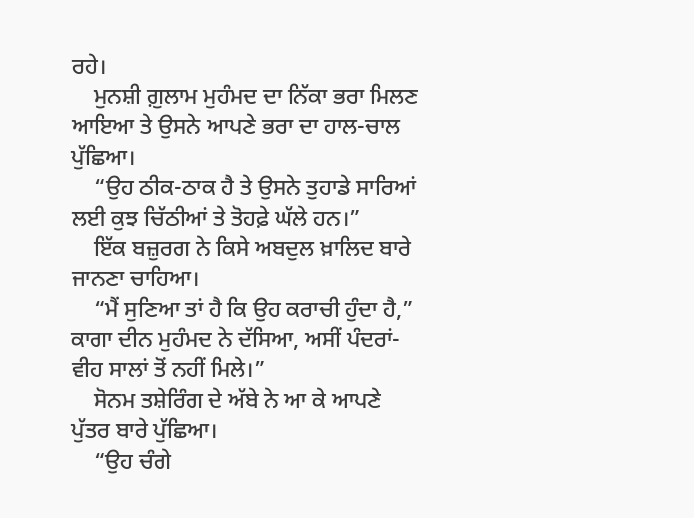ਰਹੇ।
    ਮੁਨਸ਼ੀ ਗ਼ੁਲਾਮ ਮੁਹੰਮਦ ਦਾ ਨਿੱਕਾ ਭਰਾ ਮਿਲਣ ਆਇਆ ਤੇ ਉਸਨੇ ਆਪਣੇ ਭਰਾ ਦਾ ਹਾਲ-ਚਾਲ ਪੁੱਛਿਆ।
    “ਉਹ ਠੀਕ-ਠਾਕ ਹੈ ਤੇ ਉਸਨੇ ਤੁਹਾਡੇ ਸਾਰਿਆਂ ਲਈ ਕੁਝ ਚਿੱਠੀਆਂ ਤੇ ਤੋਹਫ਼ੇ ਘੱਲੇ ਹਨ।”
    ਇੱਕ ਬਜ਼ੁਰਗ ਨੇ ਕਿਸੇ ਅਬਦੁਲ ਖ਼ਾਲਿਦ ਬਾਰੇ ਜਾਨਣਾ ਚਾਹਿਆ।
    “ਮੈਂ ਸੁਣਿਆ ਤਾਂ ਹੈ ਕਿ ਉਹ ਕਰਾਚੀ ਹੁੰਦਾ ਹੈ,” ਕਾਗਾ ਦੀਨ ਮੁਹੰਮਦ ਨੇ ਦੱਸਿਆ, ਅਸੀਂ ਪੰਦਰਾਂ-ਵੀਹ ਸਾਲਾਂ ਤੋਂ ਨਹੀਂ ਮਿਲੇ।”
    ਸੋਨਮ ਤਸ਼ੇਰਿੰਗ ਦੇ ਅੱਬੇ ਨੇ ਆ ਕੇ ਆਪਣੇ ਪੁੱਤਰ ਬਾਰੇ ਪੁੱਛਿਆ।
    “ਉਹ ਚੰਗੇ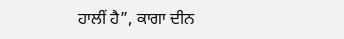ਹਾਲੀਂ ਹੈ”, ਕਾਗਾ ਦੀਨ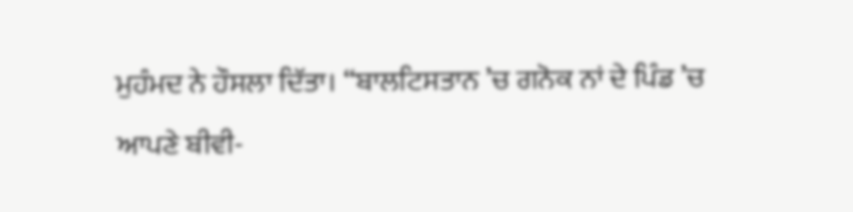ਮੁਹੰਮਦ ਨੇ ਹੌਸਲਾ ਦਿੱਤਾ। “ਬਾਲਟਿਸਤਾਨ ’ਚ ਗਨੋਕ ਨਾਂ ਦੇ ਪਿੰਡ ’ਚ ਆਪਣੇ ਬੀਵੀ-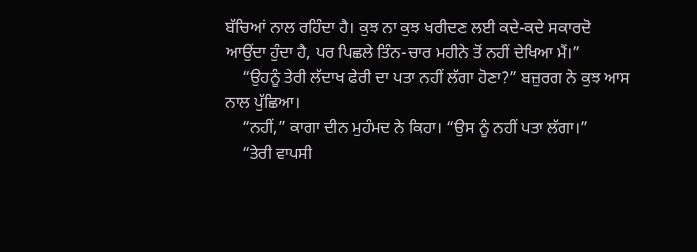ਬੱਚਿਆਂ ਨਾਲ ਰਹਿੰਦਾ ਹੈ। ਕੁਝ ਨਾ ਕੁਝ ਖਰੀਦਣ ਲਈ ਕਦੇ-ਕਦੇ ਸਕਾਰਦੋ ਆਉਂਦਾ ਹੁੰਦਾ ਹੈ, ਪਰ ਪਿਛਲੇ ਤਿੰਨ-ਚਾਰ ਮਹੀਨੇ ਤੋਂ ਨਹੀਂ ਦੇਖਿਆ ਮੈਂ।”
    “ਉਹਨੂੰ ਤੇਰੀ ਲੱਦਾਖ ਫੇਰੀ ਦਾ ਪਤਾ ਨਹੀਂ ਲੱਗਾ ਹੋਣਾ?” ਬਜ਼ੁਰਗ ਨੇ ਕੁਝ ਆਸ ਨਾਲ ਪੁੱਛਿਆ।
    “ਨਹੀਂ,” ਕਾਗਾ ਦੀਨ ਮੁਹੰਮਦ ਨੇ ਕਿਹਾ। “ਉਸ ਨੂੰ ਨਹੀਂ ਪਤਾ ਲੱਗਾ।”
    “ਤੇਰੀ ਵਾਪਸੀ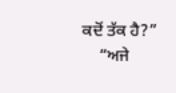ਕਦੋਂ ਤੱਕ ਹੈ?”
    “ਅਜੇ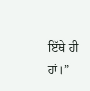ਇੱਥੇ ਹੀ ਹਾਂ।”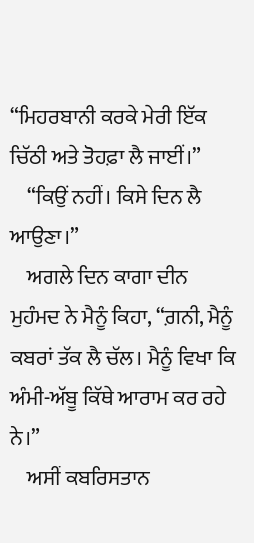“ਮਿਹਰਬਾਨੀ ਕਰਕੇ ਮੇਰੀ ਇੱਕ ਚਿੱਠੀ ਅਤੇ ਤੋਹਫ਼ਾ ਲੈ ਜਾਈਂ।”
    “ਕਿਉਂ ਨਹੀਂ। ਕਿਸੇ ਦਿਨ ਲੈ ਆਉਣਾ।”
    ਅਗਲੇ ਦਿਨ ਕਾਗਾ ਦੀਨ ਮੁਹੰਮਦ ਨੇ ਮੈਨੂੰ ਕਿਹਾ, “ਗ਼ਨੀ, ਮੈਨੂੰ ਕਬਰਾਂ ਤੱਕ ਲੈ ਚੱਲ। ਮੈਨੂੰ ਵਿਖਾ ਕਿ ਅੰਮੀ-ਅੱਬੂ ਕਿੱਥੇ ਆਰਾਮ ਕਰ ਰਹੇ ਨੇ।”
    ਅਸੀਂ ਕਬਰਿਸਤਾਨ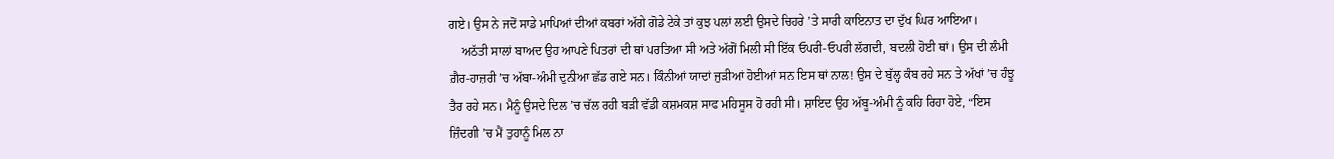ਗਏ। ਉਸ ਨੇ ਜਦੋਂ ਸਾਡੇ ਮਾਪਿਆਂ ਦੀਆਂ ਕਬਰਾਂ ਅੱਗੇ ਗੋਡੇ ਟੇਕੇ ਤਾਂ ਕੁਝ ਪਲਾਂ ਲਈ ਉਸਦੇ ਚਿਹਰੇ ’ਤੇ ਸਾਰੀ ਕਾਇਨਾਤ ਦਾ ਦੁੱਖ ਘਿਰ ਆਇਆ।
    ਅਠੱਤੀ ਸਾਲਾਂ ਬਾਅਦ ਉਹ ਆਪਣੇ ਪਿਤਰਾਂ ਦੀ ਥਾਂ ਪਰਤਿਆ ਸੀ ਅਤੇ ਅੱਗੋਂ ਮਿਲੀ ਸੀ ਇੱਕ ਓਪਰੀ-ਓਪਰੀ ਲੱਗਦੀ, ਬਦਲੀ ਹੋਈ ਥਾਂ। ਉਸ ਦੀ ਲੰਮੀ ਗ਼ੈਰ-ਹਾਜ਼ਰੀ ’ਚ ਅੱਬਾ-ਅੰਮੀ ਦੁਨੀਆ ਛੱਡ ਗਏ ਸਨ। ਕਿੰਨੀਆਂ ਯਾਦਾਂ ਜੁੜੀਆਂ ਹੋਈਆਂ ਸਨ ਇਸ ਥਾਂ ਨਾਲ! ਉਸ ਦੇ ਬੁੱਲ੍ਹ ਕੰਬ ਰਹੇ ਸਨ ਤੇ ਅੱਖਾਂ ’ਚ ਹੰਝੂ ਤੈਰ ਰਹੇ ਸਨ। ਮੈਨੂੰ ਉਸਦੇ ਦਿਲ ’ਚ ਚੱਲ ਰਹੀ ਬੜੀ ਵੱਡੀ ਕਸ਼ਮਕਸ਼ ਸਾਫ ਮਹਿਸੂਸ ਹੋ ਰਹੀ ਸੀ। ਸ਼ਾਇਦ ਉਹ ਅੱਬੂ-ਅੰਮੀ ਨੂੰ ਕਹਿ ਰਿਹਾ ਹੋਏ, “ਇਸ ਜ਼ਿੰਦਗੀ ’ਚ ਮੈਂ ਤੁਹਾਨੂੰ ਮਿਲ ਨਾ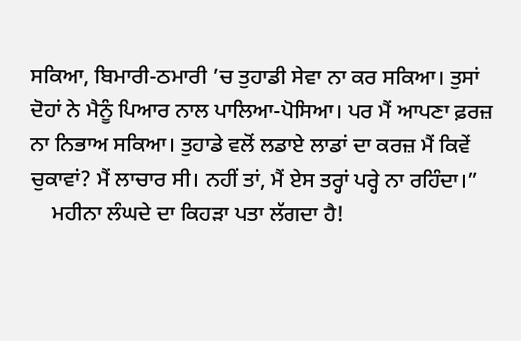ਸਕਿਆ, ਬਿਮਾਰੀ-ਠਮਾਰੀ ’ਚ ਤੁਹਾਡੀ ਸੇਵਾ ਨਾ ਕਰ ਸਕਿਆ। ਤੁਸਾਂ ਦੋਹਾਂ ਨੇ ਮੈਨੂੰ ਪਿਆਰ ਨਾਲ ਪਾਲਿਆ-ਪੋਸਿਆ। ਪਰ ਮੈਂ ਆਪਣਾ ਫ਼ਰਜ਼ ਨਾ ਨਿਭਾਅ ਸਕਿਆ। ਤੁਹਾਡੇ ਵਲੋਂ ਲਡਾਏ ਲਾਡਾਂ ਦਾ ਕਰਜ਼ ਮੈਂ ਕਿਵੇਂ ਚੁਕਾਵਾਂ? ਮੈਂ ਲਾਚਾਰ ਸੀ। ਨਹੀਂ ਤਾਂ, ਮੈਂ ਏਸ ਤਰ੍ਹਾਂ ਪਰ੍ਹੇ ਨਾ ਰਹਿੰਦਾ।”
    ਮਹੀਨਾ ਲੰਘਦੇ ਦਾ ਕਿਹੜਾ ਪਤਾ ਲੱਗਦਾ ਹੈ!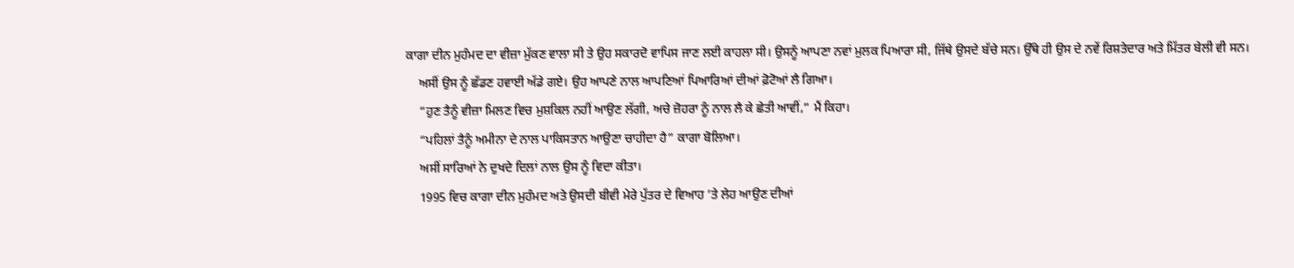ਕਾਗਾ ਦੀਨ ਮੁਹੰਮਦ ਦਾ ਵੀਜ਼ਾ ਮੁੱਕਣ ਵਾਲਾ ਸੀ ਤੇ ਉਹ ਸਕਾਰਦੋ ਵਾਪਿਸ ਜਾਣ ਲਈ ਕਾਹਲਾ ਸੀ। ਉਸਨੂੰ ਆਪਣਾ ਨਵਾਂ ਮੁਲਕ ਪਿਆਰਾ ਸੀ, ਜਿੱਥੇ ਉਸਦੇ ਬੱਚੇ ਸਨ। ਉੱਥੇ ਹੀ ਉਸ ਦੇ ਨਵੇਂ ਰਿਸ਼ਤੇਦਾਰ ਅਤੇ ਮਿੱਤਰ ਬੇਲੀ ਵੀ ਸਨ।
    ਅਸੀਂ ਉਸ ਨੂੰ ਛੱਡਣ ਹਵਾਈ ਅੱਡੇ ਗਏ। ਉਹ ਆਪਣੇ ਨਾਲ ਆਪਣਿਆਂ ਪਿਆਰਿਆਂ ਦੀਆਂ ਫ਼ੋਟੋਆਂ ਲੈ ਗਿਆ।
    “ਹੁਣ ਤੈਨੂੰ ਵੀਜ਼ਾ ਮਿਲਣ ਵਿਚ ਮੁਸ਼ਕਿਲ ਨਹੀਂ ਆਉਣ ਲੱਗੀ, ਅਚੇ ਜ਼ੋਹਰਾ ਨੂੰ ਨਾਲ ਲੈ ਕੇ ਛੇਤੀ ਆਵੀਂ,” ਮੈਂ ਕਿਹਾ।
    “ਪਹਿਲਾਂ ਤੈਨੂੰ ਅਮੀਨਾ ਦੇ ਨਾਲ ਪਾਕਿਸਤਾਨ ਆਉਣਾ ਚਾਹੀਦਾ ਹੈ” ਕਾਗਾ ਬੋਲਿਆ।
    ਅਸੀਂ ਸਾਰਿਆਂ ਨੇ ਦੁਖਦੇ ਦਿਲਾਂ ਨਾਲ ਉਸ ਨੂੰ ਵਿਦਾ ਕੀਤਾ।
    1995 ਵਿਚ ਕਾਗਾ ਦੀਨ ਮੁਹੰਮਦ ਅਤੇ ਉਸਦੀ ਬੀਵੀ ਮੇਰੇ ਪੁੱਤਰ ਦੇ ਵਿਆਹ ’ਤੇ ਲੇਹ ਆਉਣ ਦੀਆਂ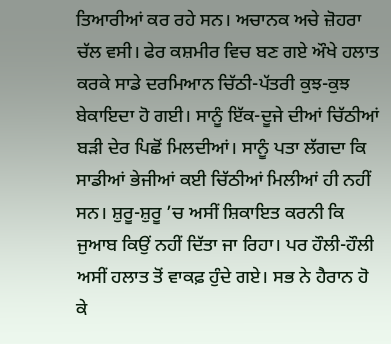ਤਿਆਰੀਆਂ ਕਰ ਰਹੇ ਸਨ। ਅਚਾਨਕ ਅਚੇ ਜ਼ੋਹਰਾ ਚੱਲ ਵਸੀ। ਫੇਰ ਕਸ਼ਮੀਰ ਵਿਚ ਬਣ ਗਏ ਔਖੇ ਹਲਾਤ ਕਰਕੇ ਸਾਡੇ ਦਰਮਿਆਨ ਚਿੱਠੀ-ਪੱਤਰੀ ਕੁਝ-ਕੁਝ ਬੇਕਾਇਦਾ ਹੋ ਗਈ। ਸਾਨੂੰ ਇੱਕ-ਦੂਜੇ ਦੀਆਂ ਚਿੱਠੀਆਂ ਬੜੀ ਦੇਰ ਪਿਛੋਂ ਮਿਲਦੀਆਂ। ਸਾਨੂੰ ਪਤਾ ਲੱਗਦਾ ਕਿ ਸਾਡੀਆਂ ਭੇਜੀਆਂ ਕਈ ਚਿੱਠੀਆਂ ਮਿਲੀਆਂ ਹੀ ਨਹੀਂ ਸਨ। ਸ਼ੁਰੂ-ਸ਼ੁਰੂ ’ਚ ਅਸੀਂ ਸ਼ਿਕਾਇਤ ਕਰਨੀ ਕਿ ਜੁਆਬ ਕਿਉਂ ਨਹੀਂ ਦਿੱਤਾ ਜਾ ਰਿਹਾ। ਪਰ ਹੌਲੀ-ਹੌਲੀ ਅਸੀਂ ਹਲਾਤ ਤੋਂ ਵਾਕਫ਼ ਹੁੰਦੇ ਗਏ। ਸਭ ਨੇ ਹੈਰਾਨ ਹੋ ਕੇ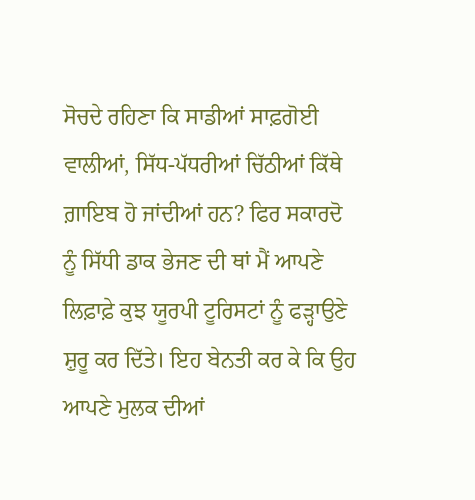ਸੋਚਦੇ ਰਹਿਣਾ ਕਿ ਸਾਡੀਆਂ ਸਾਫ਼ਗੋਈ ਵਾਲੀਆਂ, ਸਿੱਧ-ਪੱਧਰੀਆਂ ਚਿੱਠੀਆਂ ਕਿੱਥੇ ਗ਼ਾਇਬ ਹੋ ਜਾਂਦੀਆਂ ਹਨ? ਫਿਰ ਸਕਾਰਦੋ ਨੂੰ ਸਿੱਧੀ ਡਾਕ ਭੇਜਣ ਦੀ ਥਾਂ ਮੈਂ ਆਪਣੇ ਲਿਫ਼ਾਫ਼ੇ ਕੁਝ ਯੂਰਪੀ ਟੂਰਿਸਟਾਂ ਨੂੰ ਫੜ੍ਹਾਉਣੇ ਸ਼ੁਰੂ ਕਰ ਦਿੱਤੇ। ਇਹ ਬੇਨਤੀ ਕਰ ਕੇ ਕਿ ਉਹ ਆਪਣੇ ਮੁਲਕ ਦੀਆਂ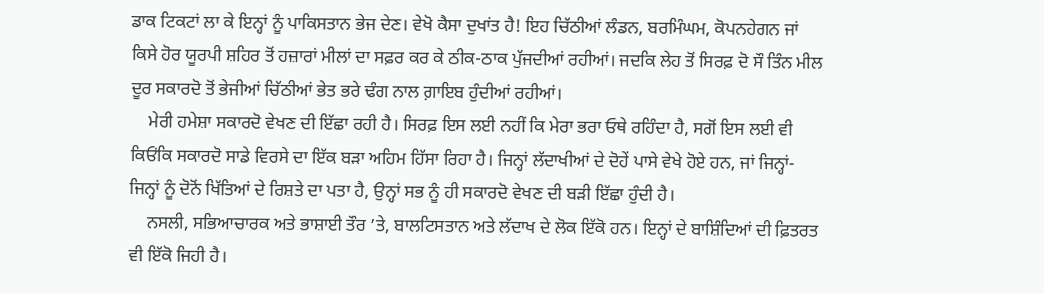ਡਾਕ ਟਿਕਟਾਂ ਲਾ ਕੇ ਇਨ੍ਹਾਂ ਨੂੰ ਪਾਕਿਸਤਾਨ ਭੇਜ ਦੇਣ। ਵੇਖੋ ਕੈਸਾ ਦੁਖਾਂਤ ਹੈ! ਇਹ ਚਿੱਠੀਆਂ ਲੰਡਨ, ਬਰਮਿੰਘਮ, ਕੋਪਨਹੇਗਨ ਜਾਂ ਕਿਸੇ ਹੋਰ ਯੂਰਪੀ ਸ਼ਹਿਰ ਤੋਂ ਹਜ਼ਾਰਾਂ ਮੀਲਾਂ ਦਾ ਸਫ਼ਰ ਕਰ ਕੇ ਠੀਕ-ਠਾਕ ਪੁੱਜਦੀਆਂ ਰਹੀਆਂ। ਜਦਕਿ ਲੇਹ ਤੋਂ ਸਿਰਫ਼ ਦੋ ਸੌ ਤਿੰਨ ਮੀਲ ਦੂਰ ਸਕਾਰਦੋ ਤੋਂ ਭੇਜੀਆਂ ਚਿੱਠੀਆਂ ਭੇਤ ਭਰੇ ਢੰਗ ਨਾਲ ਗ਼ਾਇਬ ਹੁੰਦੀਆਂ ਰਹੀਆਂ।
    ਮੇਰੀ ਹਮੇਸ਼ਾ ਸਕਾਰਦੋ ਵੇਖਣ ਦੀ ਇੱਛਾ ਰਹੀ ਹੈ। ਸਿਰਫ਼ ਇਸ ਲਈ ਨਹੀਂ ਕਿ ਮੇਰਾ ਭਰਾ ਓਥੇ ਰਹਿੰਦਾ ਹੈ, ਸਗੋਂ ਇਸ ਲਈ ਵੀ ਕਿਓਂਕਿ ਸਕਾਰਦੋ ਸਾਡੇ ਵਿਰਸੇ ਦਾ ਇੱਕ ਬੜਾ ਅਹਿਮ ਹਿੱਸਾ ਰਿਹਾ ਹੈ। ਜਿਨ੍ਹਾਂ ਲੱਦਾਖੀਆਂ ਦੇ ਦੋਹੇਂ ਪਾਸੇ ਵੇਖੇ ਹੋਏ ਹਨ, ਜਾਂ ਜਿਨ੍ਹਾਂ-ਜਿਨ੍ਹਾਂ ਨੂੰ ਦੋਨੋਂ ਖਿੱਤਿਆਂ ਦੇ ਰਿਸ਼ਤੇ ਦਾ ਪਤਾ ਹੈ, ਉਨ੍ਹਾਂ ਸਭ ਨੂੰ ਹੀ ਸਕਾਰਦੋ ਵੇਖਣ ਦੀ ਬੜੀ ਇੱਛਾ ਹੁੰਦੀ ਹੈ।
    ਨਸਲੀ, ਸਭਿਆਚਾਰਕ ਅਤੇ ਭਾਸ਼ਾਈ ਤੌਰ ’ਤੇ, ਬਾਲਟਿਸਤਾਨ ਅਤੇ ਲੱਦਾਖ ਦੇ ਲੋਕ ਇੱਕੋ ਹਨ। ਇਨ੍ਹਾਂ ਦੇ ਬਾਸ਼ਿੰਦਿਆਂ ਦੀ ਫ਼ਿਤਰਤ ਵੀ ਇੱਕੋ ਜਿਹੀ ਹੈ।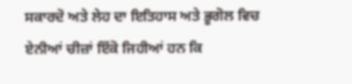ਸਕਾਰਦੋ ਅਤੇ ਲੇਹ ਦਾ ਇਤਿਹਾਸ ਅਤੇ ਭੂਗੋਲ ਵਿਚ ਏਨੀਆਂ ਚੀਜ਼ਾਂ ਇੱਕੋ ਜਿਹੀਆਂ ਹਨ ਕਿ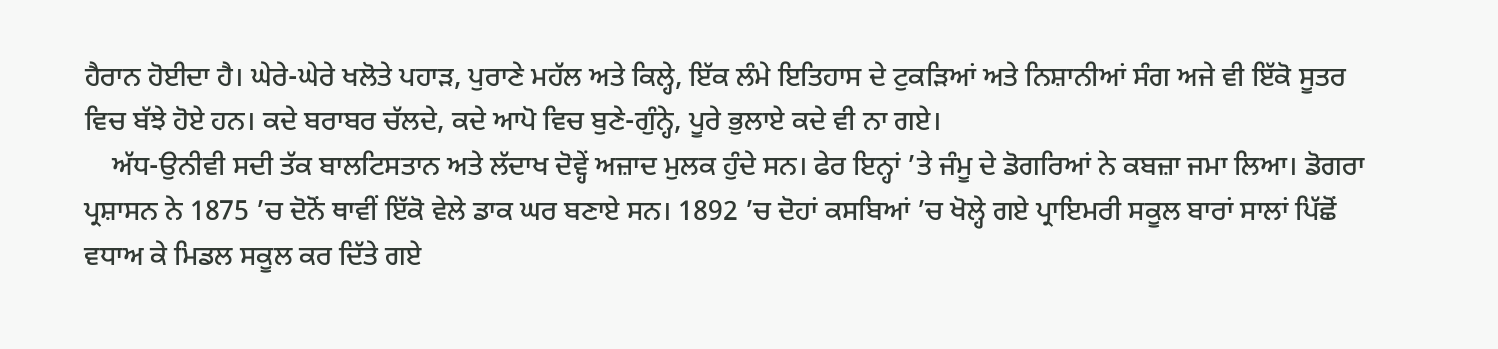ਹੈਰਾਨ ਹੋਈਦਾ ਹੈ। ਘੇਰੇ-ਘੇਰੇ ਖਲੋਤੇ ਪਹਾੜ, ਪੁਰਾਣੇ ਮਹੱਲ ਅਤੇ ਕਿਲ੍ਹੇ, ਇੱਕ ਲੰਮੇ ਇਤਿਹਾਸ ਦੇ ਟੁਕੜਿਆਂ ਅਤੇ ਨਿਸ਼ਾਨੀਆਂ ਸੰਗ ਅਜੇ ਵੀ ਇੱਕੋ ਸੂਤਰ ਵਿਚ ਬੱਝੇ ਹੋਏ ਹਨ। ਕਦੇ ਬਰਾਬਰ ਚੱਲਦੇ, ਕਦੇ ਆਪੋ ਵਿਚ ਬੁਣੇ-ਗੁੰਨ੍ਹੇ, ਪੂਰੇ ਭੁਲਾਏ ਕਦੇ ਵੀ ਨਾ ਗਏ।
    ਅੱਧ-ਉਨੀਵੀ ਸਦੀ ਤੱਕ ਬਾਲਟਿਸਤਾਨ ਅਤੇ ਲੱਦਾਖ ਦੋਵ੍ਹੇਂ ਅਜ਼ਾਦ ਮੁਲਕ ਹੁੰਦੇ ਸਨ। ਫੇਰ ਇਨ੍ਹਾਂ ’ਤੇ ਜੰਮੂ ਦੇ ਡੋਗਰਿਆਂ ਨੇ ਕਬਜ਼ਾ ਜਮਾ ਲਿਆ। ਡੋਗਰਾ ਪ੍ਰਸ਼ਾਸਨ ਨੇ 1875 ’ਚ ਦੋਨੋਂ ਥਾਵੀਂ ਇੱਕੋ ਵੇਲੇ ਡਾਕ ਘਰ ਬਣਾਏ ਸਨ। 1892 ’ਚ ਦੋਹਾਂ ਕਸਬਿਆਂ ’ਚ ਖੋਲ੍ਹੇ ਗਏ ਪ੍ਰਾਇਮਰੀ ਸਕੂਲ ਬਾਰਾਂ ਸਾਲਾਂ ਪਿੱਛੋਂ ਵਧਾਅ ਕੇ ਮਿਡਲ ਸਕੂਲ ਕਰ ਦਿੱਤੇ ਗਏ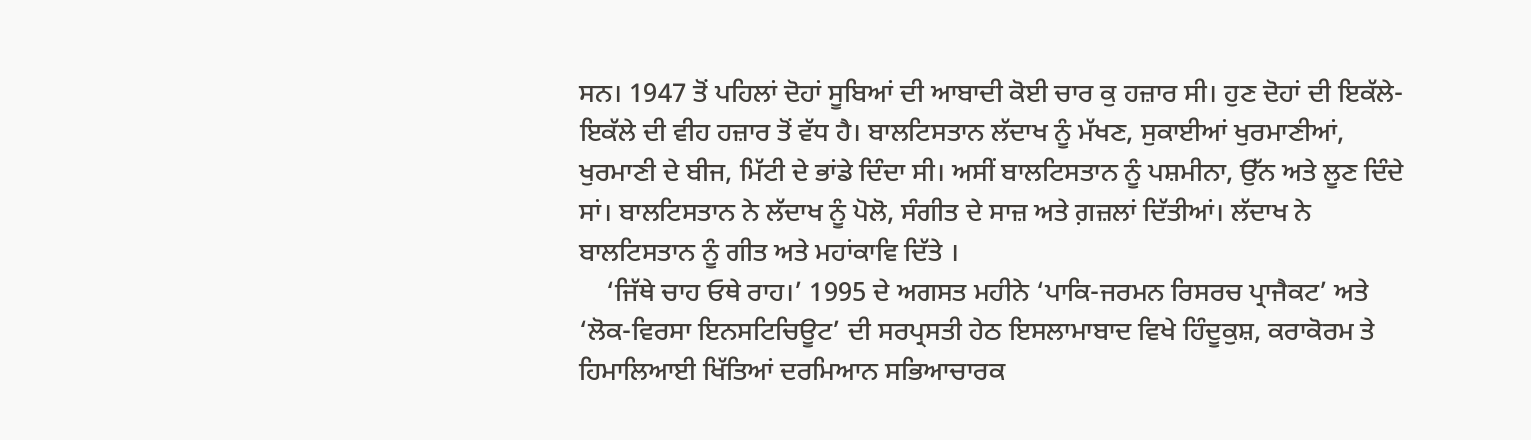ਸਨ। 1947 ਤੋਂ ਪਹਿਲਾਂ ਦੋਹਾਂ ਸੂਬਿਆਂ ਦੀ ਆਬਾਦੀ ਕੋਈ ਚਾਰ ਕੁ ਹਜ਼ਾਰ ਸੀ। ਹੁਣ ਦੋਹਾਂ ਦੀ ਇਕੱਲੇ-ਇਕੱਲੇ ਦੀ ਵੀਹ ਹਜ਼ਾਰ ਤੋਂ ਵੱਧ ਹੈ। ਬਾਲਟਿਸਤਾਨ ਲੱਦਾਖ ਨੂੰ ਮੱਖਣ, ਸੁਕਾਈਆਂ ਖੁਰਮਾਣੀਆਂ, ਖੁਰਮਾਣੀ ਦੇ ਬੀਜ, ਮਿੱਟੀ ਦੇ ਭਾਂਡੇ ਦਿੰਦਾ ਸੀ। ਅਸੀਂ ਬਾਲਟਿਸਤਾਨ ਨੂੰ ਪਸ਼ਮੀਨਾ, ਉੱਨ ਅਤੇ ਲੂਣ ਦਿੰਦੇ ਸਾਂ। ਬਾਲਟਿਸਤਾਨ ਨੇ ਲੱਦਾਖ ਨੂੰ ਪੋਲੋ, ਸੰਗੀਤ ਦੇ ਸਾਜ਼ ਅਤੇ ਗ਼ਜ਼ਲਾਂ ਦਿੱਤੀਆਂ। ਲੱਦਾਖ ਨੇ ਬਾਲਟਿਸਤਾਨ ਨੂੰ ਗੀਤ ਅਤੇ ਮਹਾਂਕਾਵਿ ਦਿੱਤੇ ।
    ‘ਜਿੱਥੇ ਚਾਹ ਓਥੇ ਰਾਹ।’ 1995 ਦੇ ਅਗਸਤ ਮਹੀਨੇ ‘ਪਾਕਿ-ਜਰਮਨ ਰਿਸਰਚ ਪ੍ਰਾਜੈਕਟ’ ਅਤੇ ‘ਲੋਕ-ਵਿਰਸਾ ਇਨਸਟਿਚਿਊਟ’ ਦੀ ਸਰਪ੍ਰਸਤੀ ਹੇਠ ਇਸਲਾਮਾਬਾਦ ਵਿਖੇ ਹਿੰਦੂਕੁਸ਼, ਕਰਾਕੋਰਮ ਤੇ ਹਿਮਾਲਿਆਈ ਖਿੱਤਿਆਂ ਦਰਮਿਆਨ ਸਭਿਆਚਾਰਕ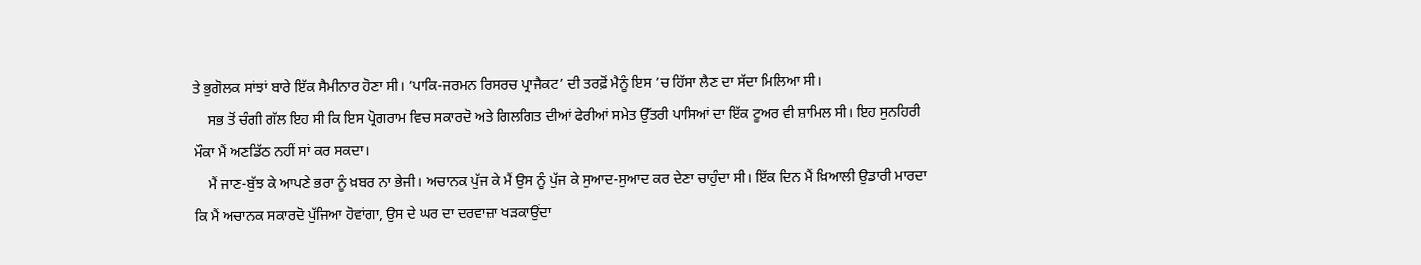ਤੇ ਭੁਗੋਲਕ ਸਾਂਝਾਂ ਬਾਰੇ ਇੱਕ ਸੈਮੀਨਾਰ ਹੋਣਾ ਸੀ। ‘ਪਾਕਿ-ਜਰਮਨ ਰਿਸਰਚ ਪ੍ਰਾਜੈਕਟ’ ਦੀ ਤਰਫ਼ੋਂ ਮੈਨੂੰ ਇਸ ’ਚ ਹਿੱਸਾ ਲੈਣ ਦਾ ਸੱਦਾ ਮਿਲਿਆ ਸੀ।
    ਸਭ ਤੋਂ ਚੰਗੀ ਗੱਲ ਇਹ ਸੀ ਕਿ ਇਸ ਪ੍ਰੋਗਰਾਮ ਵਿਚ ਸਕਾਰਦੋ ਅਤੇ ਗਿਲਗਿਤ ਦੀਆਂ ਫੇਰੀਆਂ ਸਮੇਤ ਉੱਤਰੀ ਪਾਸਿਆਂ ਦਾ ਇੱਕ ਟੂਅਰ ਵੀ ਸ਼ਾਮਿਲ ਸੀ। ਇਹ ਸੁਨਹਿਰੀ ਮੌਕਾ ਮੈਂ ਅਣਡਿੱਠ ਨਹੀਂ ਸਾਂ ਕਰ ਸਕਦਾ।
    ਮੈਂ ਜਾਣ-ਬੁੱਝ ਕੇ ਆਪਣੇ ਭਰਾ ਨੂੰ ਖ਼ਬਰ ਨਾ ਭੇਜੀ। ਅਚਾਨਕ ਪੁੱਜ ਕੇ ਮੈਂ ਉਸ ਨੂੰ ਪੁੱਜ ਕੇ ਸੁਆਦ-ਸੁਆਦ ਕਰ ਦੇਣਾ ਚਾਹੁੰਦਾ ਸੀ। ਇੱਕ ਦਿਨ ਮੈਂ ਖ਼ਿਆਲੀ ਉਡਾਰੀ ਮਾਰਦਾ ਕਿ ਮੈਂ ਅਚਾਨਕ ਸਕਾਰਦੋ ਪੁੱਜਿਆ ਹੋਵਾਂਗਾ, ਉਸ ਦੇ ਘਰ ਦਾ ਦਰਵਾਜ਼ਾ ਖੜਕਾਉਂਦਾ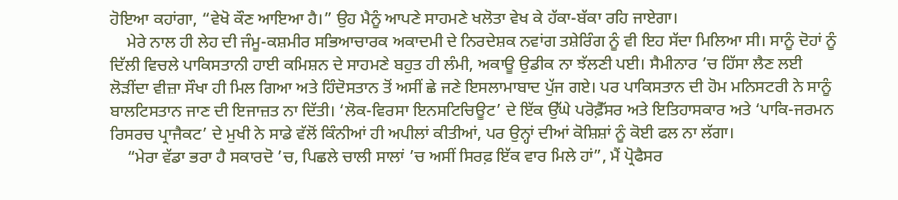ਹੋਇਆ ਕਹਾਂਗਾ, “ਵੇਖੋ ਕੌਣ ਆਇਆ ਹੈ।” ਉਹ ਮੈਨੂੰ ਆਪਣੇ ਸਾਹਮਣੇ ਖਲੋਤਾ ਵੇਖ ਕੇ ਹੱਕਾ-ਬੱਕਾ ਰਹਿ ਜਾਏਗਾ।
    ਮੇਰੇ ਨਾਲ ਹੀ ਲੇਹ ਦੀ ਜੰਮੂ-ਕਸ਼ਮੀਰ ਸਭਿਆਚਾਰਕ ਅਕਾਦਮੀ ਦੇ ਨਿਰਦੇਸ਼ਕ ਨਵਾਂਗ ਤਸ਼ੇਰਿੰਗ ਨੂੰ ਵੀ ਇਹ ਸੱਦਾ ਮਿਲਿਆ ਸੀ। ਸਾਨੂੰ ਦੋਹਾਂ ਨੂੰ ਦਿੱਲੀ ਵਿਚਲੇ ਪਾਕਿਸਤਾਨੀ ਹਾਈ ਕਮਿਸ਼ਨ ਦੇ ਸਾਹਮਣੇ ਬਹੁਤ ਹੀ ਲੰਮੀ, ਅਕਾਊ ਉਡੀਕ ਨਾ ਝੱਲਣੀ ਪਈ। ਸੈਮੀਨਾਰ ’ਚ ਹਿੱਸਾ ਲੈਣ ਲਈ ਲੋੜੀਂਦਾ ਵੀਜ਼ਾ ਸੌਖਾ ਹੀ ਮਿਲ ਗਿਆ ਅਤੇ ਹਿੰਦੋਸਤਾਨ ਤੋਂ ਅਸੀਂ ਛੇ ਜਣੇ ਇਸਲਾਮਾਬਾਦ ਪੁੱਜ ਗਏ। ਪਰ ਪਾਕਿਸਤਾਨ ਦੀ ਹੋਮ ਮਨਿਸਟਰੀ ਨੇ ਸਾਨੂੰ ਬਾਲਟਿਸਤਾਨ ਜਾਣ ਦੀ ਇਜਾਜ਼ਤ ਨਾ ਦਿੱਤੀ। ‘ਲੋਕ-ਵਿਰਸਾ ਇਨਸਟਿਚਿਊਟ’ ਦੇ ਇੱਕ ਉੱਘੇ ਪਰੋਫ਼ੈੱਸਰ ਅਤੇ ਇਤਿਹਾਸਕਾਰ ਅਤੇ ‘ਪਾਕਿ-ਜਰਮਨ ਰਿਸਰਚ ਪ੍ਰਾਜੈਕਟ’ ਦੇ ਮੁਖੀ ਨੇ ਸਾਡੇ ਵੱਲੋਂ ਕਿੰਨੀਆਂ ਹੀ ਅਪੀਲਾਂ ਕੀਤੀਆਂ, ਪਰ ਉਨ੍ਹਾਂ ਦੀਆਂ ਕੋਸ਼ਿਸ਼ਾਂ ਨੂੰ ਕੋਈ ਫਲ ਨਾ ਲੱਗਾ।
    “ਮੇਰਾ ਵੱਡਾ ਭਰਾ ਹੈ ਸਕਾਰਦੋ ’ਚ, ਪਿਛਲੇ ਚਾਲੀ ਸਾਲਾਂ ’ਚ ਅਸੀਂ ਸਿਰਫ਼ ਇੱਕ ਵਾਰ ਮਿਲੇ ਹਾਂ”, ਮੈਂ ਪ੍ਰੋਫੈਸਰ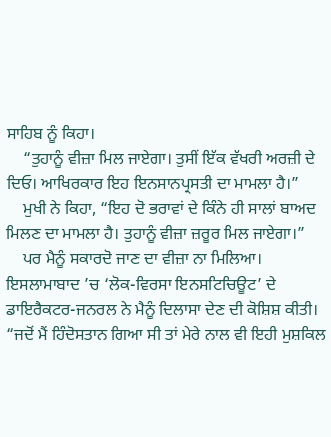ਸਾਹਿਬ ਨੂੰ ਕਿਹਾ।
    “ਤੁਹਾਨੂੰ ਵੀਜ਼ਾ ਮਿਲ ਜਾਏਗਾ। ਤੁਸੀਂ ਇੱਕ ਵੱਖਰੀ ਅਰਜ਼ੀ ਦੇ ਦਿਓ। ਆਖਿਰਕਾਰ ਇਹ ਇਨਸਾਨਪ੍ਰਸਤੀ ਦਾ ਮਾਮਲਾ ਹੈ।”
    ਮੁਖੀ ਨੇ ਕਿਹਾ, “ਇਹ ਦੋ ਭਰਾਵਾਂ ਦੇ ਕਿੰਨੇ ਹੀ ਸਾਲਾਂ ਬਾਅਦ ਮਿਲਣ ਦਾ ਮਾਮਲਾ ਹੈ। ਤੁਹਾਨੂੰ ਵੀਜ਼ਾ ਜ਼ਰੂਰ ਮਿਲ ਜਾਏਗਾ।”
    ਪਰ ਮੈਨੂੰ ਸਕਾਰਦੋ ਜਾਣ ਦਾ ਵੀਜ਼ਾ ਨਾ ਮਿਲਿਆ। ਇਸਲਾਮਾਬਾਦ ’ਚ ‘ਲੋਕ-ਵਿਰਸਾ ਇਨਸਟਿਚਿਊਟ’ ਦੇ ਡਾਇਰੈਕਟਰ-ਜਨਰਲ ਨੇ ਮੈਨੂੰ ਦਿਲਾਸਾ ਦੇਣ ਦੀ ਕੋਸ਼ਿਸ਼ ਕੀਤੀ। “ਜਦੋਂ ਮੈਂ ਹਿੰਦੋਸਤਾਨ ਗਿਆ ਸੀ ਤਾਂ ਮੇਰੇ ਨਾਲ ਵੀ ਇਹੀ ਮੁਸ਼ਕਿਲ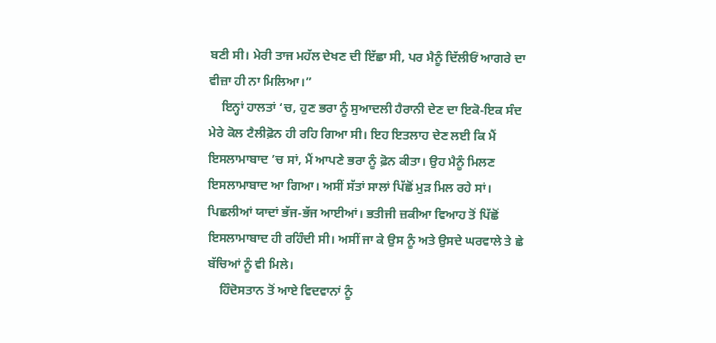ਬਣੀ ਸੀ। ਮੇਰੀ ਤਾਜ ਮਹੱਲ ਦੇਖਣ ਦੀ ਇੱਛਾ ਸੀ, ਪਰ ਮੈਨੂੰ ਦਿੱਲੀਓਂ ਆਗਰੇ ਦਾ ਵੀਜ਼ਾ ਹੀ ਨਾ ਮਿਲਿਆ।”
    ਇਨ੍ਹਾਂ ਹਾਲਤਾਂ ‘ਚ, ਹੁਣ ਭਰਾ ਨੂੰ ਸੁਆਦਲੀ ਹੈਰਾਨੀ ਦੇਣ ਦਾ ਇਕੋ-ਇਕ ਸੰਦ ਮੇਰੇ ਕੋਲ ਟੈਲੀਫ਼ੋਨ ਹੀ ਰਹਿ ਗਿਆ ਸੀ। ਇਹ ਇਤਲਾਹ ਦੇਣ ਲਈ ਕਿ ਮੈਂ ਇਸਲਾਮਾਬਾਦ ’ਚ ਸਾਂ, ਮੈਂ ਆਪਣੇ ਭਰਾ ਨੂੰ ਫ਼ੋਨ ਕੀਤਾ। ਉਹ ਮੈਨੂੰ ਮਿਲਣ ਇਸਲਾਮਾਬਾਦ ਆ ਗਿਆ। ਅਸੀਂ ਸੱਤਾਂ ਸਾਲਾਂ ਪਿੱਛੋਂ ਮੁੜ ਮਿਲ ਰਹੇ ਸਾਂ। ਪਿਛਲੀਆਂ ਯਾਦਾਂ ਭੱਜ-ਭੱਜ ਆਈਆਂ। ਭਤੀਜੀ ਜ਼ਕੀਆ ਵਿਆਹ ਤੋਂ ਪਿੱਛੋਂ ਇਸਲਾਮਾਬਾਦ ਹੀ ਰਹਿੰਦੀ ਸੀ। ਅਸੀਂ ਜਾ ਕੇ ਉਸ ਨੂੰ ਅਤੇ ਉਸਦੇ ਘਰਵਾਲੇ ਤੇ ਛੇ ਬੱਚਿਆਂ ਨੂੰ ਵੀ ਮਿਲੇ।
    ਹਿੰਦੋਸਤਾਨ ਤੋਂ ਆਏ ਵਿਦਵਾਨਾਂ ਨੂੰ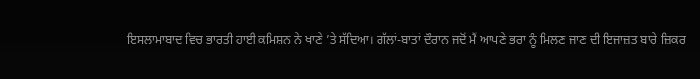ਇਸਲਾਮਾਬਾਦ ਵਿਚ ਭਾਰਤੀ ਹਾਈ ਕਮਿਸ਼ਨ ਨੇ ਖਾਣੇ ’ਤੇ ਸੱਦਿਆ। ਗੱਲਾਂ-ਬਾਤਾਂ ਦੌਰਾਨ ਜਦੋਂ ਮੈਂ ਆਪਣੇ ਭਰਾ ਨੂੰ ਮਿਲਣ ਜਾਣ ਦੀ ਇਜਾਜ਼ਤ ਬਾਰੇ ਜ਼ਿਕਰ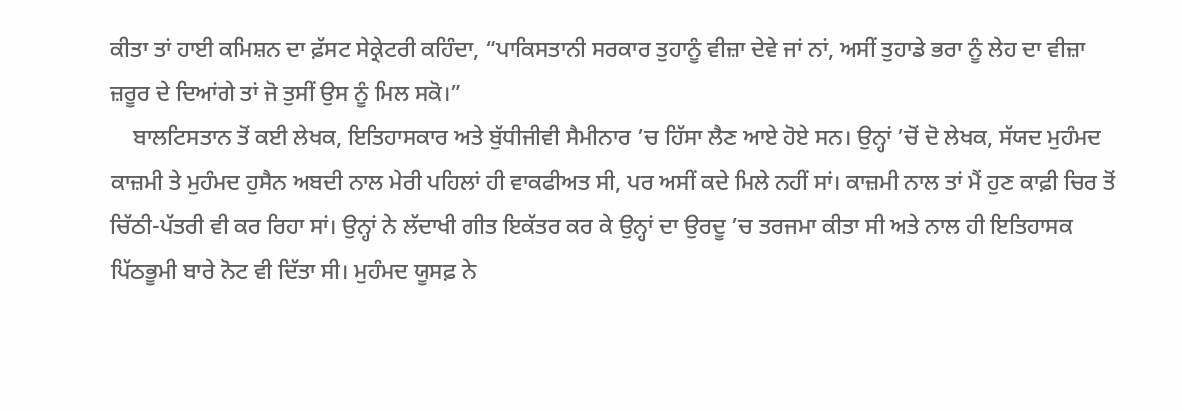ਕੀਤਾ ਤਾਂ ਹਾਈ ਕਮਿਸ਼ਨ ਦਾ ਫ਼ੱਸਟ ਸੇਕ੍ਰੇਟਰੀ ਕਹਿੰਦਾ, “ਪਾਕਿਸਤਾਨੀ ਸਰਕਾਰ ਤੁਹਾਨੂੰ ਵੀਜ਼ਾ ਦੇਵੇ ਜਾਂ ਨਾਂ, ਅਸੀਂ ਤੁਹਾਡੇ ਭਰਾ ਨੂੰ ਲੇਹ ਦਾ ਵੀਜ਼ਾ ਜ਼ਰੂਰ ਦੇ ਦਿਆਂਗੇ ਤਾਂ ਜੋ ਤੁਸੀਂ ਉਸ ਨੂੰ ਮਿਲ ਸਕੋ।”
    ਬਾਲਟਿਸਤਾਨ ਤੋਂ ਕਈ ਲੇਖਕ, ਇਤਿਹਾਸਕਾਰ ਅਤੇ ਬੁੱਧੀਜੀਵੀ ਸੈਮੀਨਾਰ ’ਚ ਹਿੱਸਾ ਲੈਣ ਆਏ ਹੋਏ ਸਨ। ਉਨ੍ਹਾਂ ’ਚੋਂ ਦੋ ਲੇਖਕ, ਸੱਯਦ ਮੁਹੰਮਦ ਕਾਜ਼ਮੀ ਤੇ ਮੁਹੰਮਦ ਹੁਸੈਨ ਅਬਦੀ ਨਾਲ ਮੇਰੀ ਪਹਿਲਾਂ ਹੀ ਵਾਕਫੀਅਤ ਸੀ, ਪਰ ਅਸੀਂ ਕਦੇ ਮਿਲੇ ਨਹੀਂ ਸਾਂ। ਕਾਜ਼ਮੀ ਨਾਲ ਤਾਂ ਮੈਂ ਹੁਣ ਕਾਫ਼ੀ ਚਿਰ ਤੋਂ ਚਿੱਠੀ-ਪੱਤਰੀ ਵੀ ਕਰ ਰਿਹਾ ਸਾਂ। ਉਨ੍ਹਾਂ ਨੇ ਲੱਦਾਖੀ ਗੀਤ ਇਕੱਤਰ ਕਰ ਕੇ ਉਨ੍ਹਾਂ ਦਾ ਉਰਦੂ ’ਚ ਤਰਜਮਾ ਕੀਤਾ ਸੀ ਅਤੇ ਨਾਲ ਹੀ ਇਤਿਹਾਸਕ ਪਿੱਠਭੂਮੀ ਬਾਰੇ ਨੋਟ ਵੀ ਦਿੱਤਾ ਸੀ। ਮੁਹੰਮਦ ਯੂਸਫ਼ ਨੇ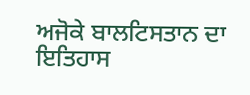ਅਜੋਕੇ ਬਾਲਟਿਸਤਾਨ ਦਾ ਇਤਿਹਾਸ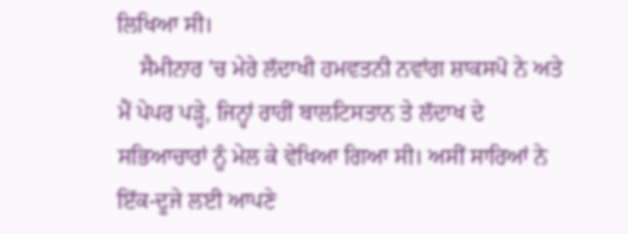ਲਿਖਿਆ ਸੀ।
    ਸੈਮੀਨਾਰ ’ਚ ਮੇਰੇ ਲੱਦਾਖੀ ਹਮਵਤਨੀ ਨਵਾਂਗ ਸ਼ਾਕਸਪੋ ਨੇ ਅਤੇ ਮੈਂ ਪੇਪਰ ਪੜ੍ਹੇ, ਜਿਨ੍ਹਾਂ ਰਾਹੀਂ ਬਾਲਟਿਸਤਾਨ ਤੇ ਲੱਦਾਖ ਦੇ ਸਭਿਆਚਾਰਾਂ ਨੂੰ ਮੇਲ ਕੇ ਵੇਖਿਆ ਗਿਆ ਸੀ। ਅਸੀਂ ਸਾਰਿਆਂ ਨੇ ਇੱਕ-ਦੂਜੇ ਲਈ ਆਪਣੇ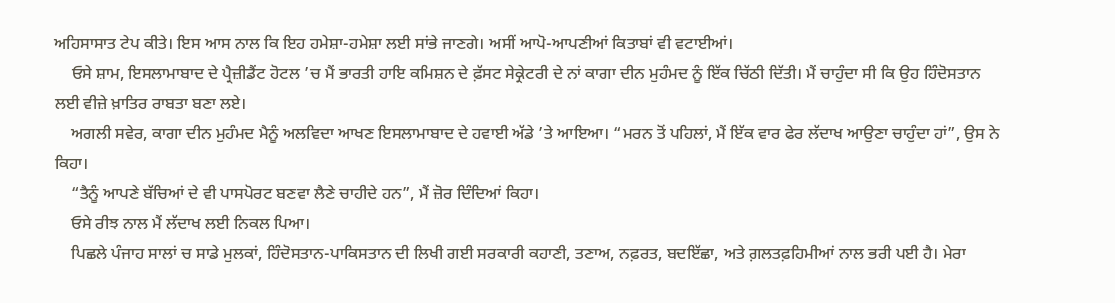ਅਹਿਸਾਸਾਤ ਟੇਪ ਕੀਤੇ। ਇਸ ਆਸ ਨਾਲ ਕਿ ਇਹ ਹਮੇਸ਼ਾ-ਹਮੇਸ਼ਾ ਲਈ ਸਾਂਭੇ ਜਾਣਗੇ। ਅਸੀਂ ਆਪੋ-ਆਪਣੀਆਂ ਕਿਤਾਬਾਂ ਵੀ ਵਟਾਈਆਂ।
    ਓਸੇ ਸ਼ਾਮ, ਇਸਲਾਮਾਬਾਦ ਦੇ ਪ੍ਰੈਜ਼ੀਡੈਂਟ ਹੋਟਲ ’ਚ ਮੈਂ ਭਾਰਤੀ ਹਾਇ ਕਮਿਸ਼ਨ ਦੇ ਫ਼ੱਸਟ ਸੇਕ੍ਰੇਟਰੀ ਦੇ ਨਾਂ ਕਾਗਾ ਦੀਨ ਮੁਹੰਮਦ ਨੂੰ ਇੱਕ ਚਿੱਠੀ ਦਿੱਤੀ। ਮੈਂ ਚਾਹੁੰਦਾ ਸੀ ਕਿ ਉਹ ਹਿੰਦੋਸਤਾਨ ਲਈ ਵੀਜ਼ੇ ਖ਼ਾਤਿਰ ਰਾਬਤਾ ਬਣਾ ਲਏ।
    ਅਗਲੀ ਸਵੇਰ, ਕਾਗਾ ਦੀਨ ਮੁਹੰਮਦ ਮੈਨੂੰ ਅਲਵਿਦਾ ਆਖਣ ਇਸਲਾਮਾਬਾਦ ਦੇ ਹਵਾਈ ਅੱਡੇ ’ਤੇ ਆਇਆ। “ਮਰਨ ਤੋਂ ਪਹਿਲਾਂ, ਮੈਂ ਇੱਕ ਵਾਰ ਫੇਰ ਲੱਦਾਖ ਆਉਣਾ ਚਾਹੁੰਦਾ ਹਾਂ”, ਉਸ ਨੇ ਕਿਹਾ।
    “ਤੈਨੂੰ ਆਪਣੇ ਬੱਚਿਆਂ ਦੇ ਵੀ ਪਾਸਪੋਰਟ ਬਣਵਾ ਲੈਣੇ ਚਾਹੀਦੇ ਹਨ”, ਮੈਂ ਜ਼ੋਰ ਦਿੰਦਿਆਂ ਕਿਹਾ।
    ਓਸੇ ਰੀਝ ਨਾਲ ਮੈਂ ਲੱਦਾਖ ਲਈ ਨਿਕਲ ਪਿਆ।
    ਪਿਛਲੇ ਪੰਜਾਹ ਸਾਲਾਂ ਚ ਸਾਡੇ ਮੁਲਕਾਂ, ਹਿੰਦੋਸਤਾਨ-ਪਾਕਿਸਤਾਨ ਦੀ ਲਿਖੀ ਗਈ ਸਰਕਾਰੀ ਕਹਾਣੀ, ਤਣਾਅ, ਨਫ਼ਰਤ, ਬਦਇੱਛਾ, ਅਤੇ ਗ਼ਲਤਫ਼ਹਿਮੀਆਂ ਨਾਲ ਭਰੀ ਪਈ ਹੈ। ਮੇਰਾ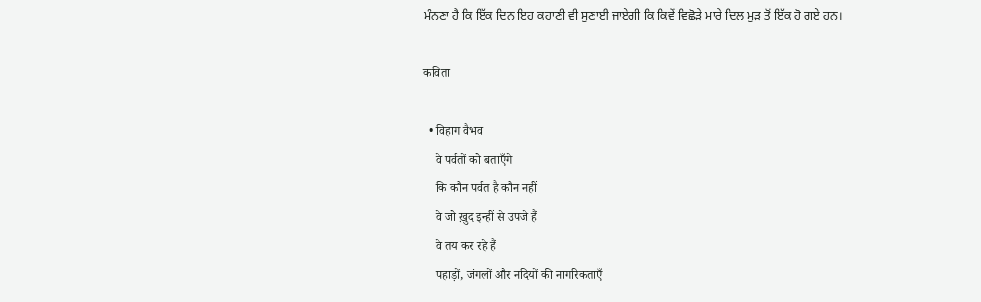ਮੰਨਣਾ ਹੈ ਕਿ ਇੱਕ ਦਿਨ ਇਹ ਕਹਾਣੀ ਵੀ ਸੁਣਾਈ ਜਾਏਗੀ ਕਿ ਕਿਵੇਂ ਵਿਛੋੜੇ ਮਾਰੇ ਦਿਲ ਮੁੜ ਤੋਂ ਇੱਕ ਹੋ ਗਏ ਹਨ।

कविता

  • विहाग वैभव
    वे पर्वतों को बताएँगे
    कि कौन पर्वत है कौन नहीं
    वे जो ख़ुद इन्हीं से उपजे हैं
    वे तय कर रहे हैं
    पहाड़ों, जंगलों और नदियों की नागरिकताएँ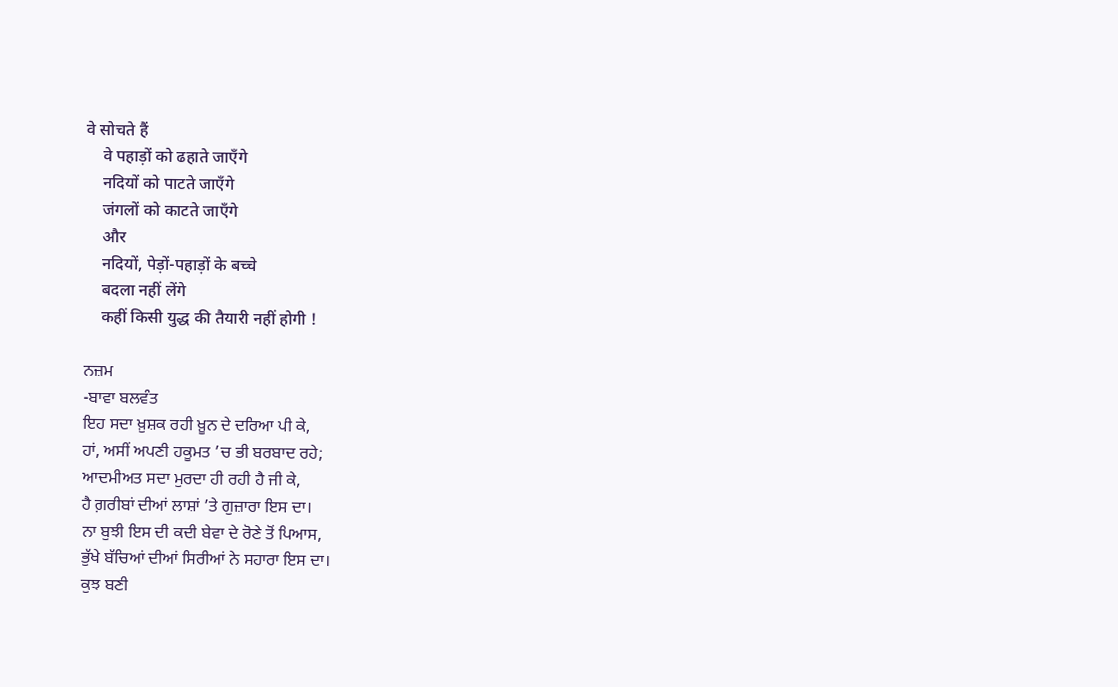वे सोचते हैं
    वे पहाड़ों को ढहाते जाएँगे
    नदियों को पाटते जाएँगे
    जंगलों को काटते जाएँगे
    और
    नदियों, पेड़ों-पहाड़ों के बच्चे
    बदला नहीं लेंगे
    कहीं किसी युद्ध की तैयारी नहीं होगी !

ਨਜ਼ਮ
-ਬਾਵਾ ਬਲਵੰਤ
ਇਹ ਸਦਾ ਖ਼ੁਸ਼ਕ ਰਹੀ ਖ਼ੂਨ ਦੇ ਦਰਿਆ ਪੀ ਕੇ,
ਹਾਂ, ਅਸੀਂ ਅਪਣੀ ਹਕੂਮਤ ’ਚ ਭੀ ਬਰਬਾਦ ਰਹੇ;
ਆਦਮੀਅਤ ਸਦਾ ਮੁਰਦਾ ਹੀ ਰਹੀ ਹੈ ਜੀ ਕੇ,
ਹੈ ਗ਼ਰੀਬਾਂ ਦੀਆਂ ਲਾਸ਼ਾਂ ’ਤੇ ਗੁਜ਼ਾਰਾ ਇਸ ਦਾ।
ਨਾ ਬੁਝੀ ਇਸ ਦੀ ਕਦੀ ਬੇਵਾ ਦੇ ਰੋਣੇ ਤੋਂ ਪਿਆਸ,
ਭੁੱਖੇ ਬੱਚਿਆਂ ਦੀਆਂ ਸਿਰੀਆਂ ਨੇ ਸਹਾਰਾ ਇਸ ਦਾ।
ਕੁਝ ਬਣੀ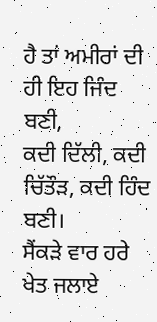ਹੈ ਤਾਂ ਅਮੀਰਾਂ ਦੀ ਹੀ ਇਹ ਜਿੰਦ ਬਣੀ,
ਕਦੀ ਦਿੱਲੀ, ਕਦੀ ਚਿੱਤੌੜ, ਕਦੀ ਹਿੰਦ ਬਣੀ।
ਸੈਂਕੜੇ ਵਾਰ ਹਰੇ ਖੇਤ ਜਲਾਏ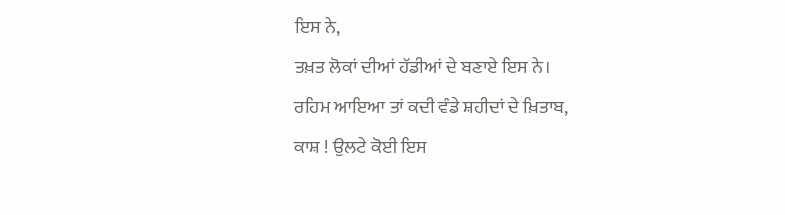ਇਸ ਨੇ,
ਤਖ਼ਤ ਲੋਕਾਂ ਦੀਆਂ ਹੱਡੀਆਂ ਦੇ ਬਣਾਏ ਇਸ ਨੇ।
ਰਹਿਮ ਆਇਆ ਤਾਂ ਕਦੀ ਵੰਡੇ ਸ਼ਹੀਦਾਂ ਦੇ ਖ਼ਿਤਾਬ,
ਕਾਸ਼ ! ਉਲਟੇ ਕੋਈ ਇਸ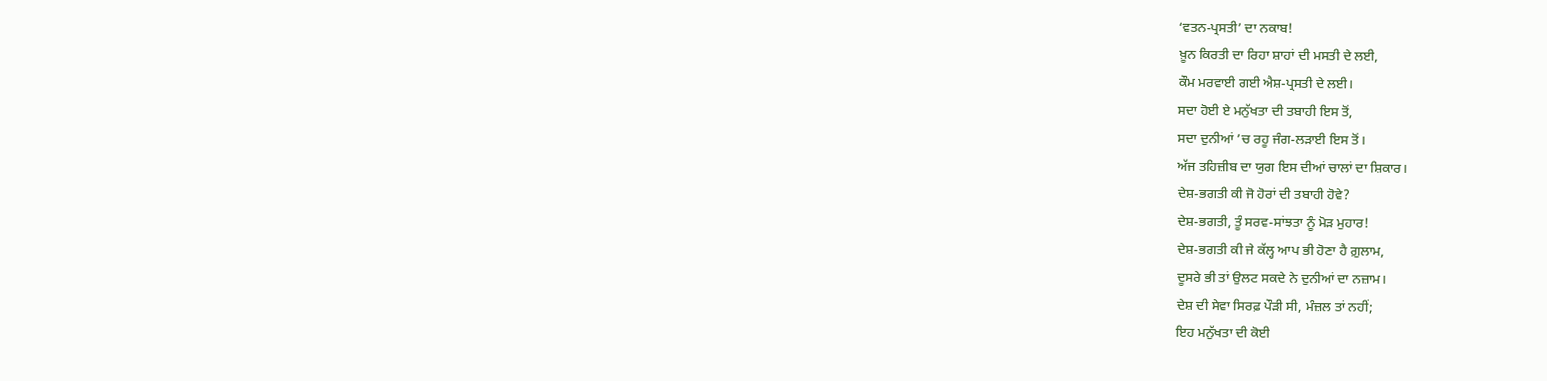‘ਵਤਨ-ਪ੍ਰਸਤੀ’ ਦਾ ਨਕਾਬ!
ਖ਼ੂਨ ਕਿਰਤੀ ਦਾ ਰਿਹਾ ਸ਼ਾਹਾਂ ਦੀ ਮਸਤੀ ਦੇ ਲਈ,
ਕੌਮ ਮਰਵਾਈ ਗਈ ਐਸ਼-ਪ੍ਰਸਤੀ ਦੇ ਲਈ।
ਸਦਾ ਹੋਈ ਏ ਮਨੁੱਖਤਾ ਦੀ ਤਬਾਹੀ ਇਸ ਤੋਂ,
ਸਦਾ ਦੁਨੀਆਂ ’ਚ ਰਹੂ ਜੰਗ-ਲੜਾਈ ਇਸ ਤੋਂ।
ਅੱਜ ਤਹਿਜ਼ੀਬ ਦਾ ਯੁਗ ਇਸ ਦੀਆਂ ਚਾਲਾਂ ਦਾ ਸ਼ਿਕਾਰ।
ਦੇਸ਼-ਭਗਤੀ ਕੀ ਜੋ ਹੋਰਾਂ ਦੀ ਤਬਾਹੀ ਹੋਵੇ?
ਦੇਸ਼-ਭਗਤੀ, ਤੂੰ ਸਰਵ-ਸਾਂਝਤਾ ਨੂੰ ਮੋੜ ਮੁਹਾਰ!
ਦੇਸ਼-ਭਗਤੀ ਕੀ ਜੇ ਕੱਲ੍ਹ ਆਪ ਭੀ ਹੋਣਾ ਹੈ ਗ਼ੁਲਾਮ,
ਦੂਸਰੇ ਭੀ ਤਾਂ ਉਲਟ ਸਕਦੇ ਨੇ ਦੁਨੀਆਂ ਦਾ ਨਜ਼ਾਮ।
ਦੇਸ਼ ਦੀ ਸੇਵਾ ਸਿਰਫ਼ ਪੌੜੀ ਸੀ, ਮੰਜ਼ਲ ਤਾਂ ਨਹੀਂ;
ਇਹ ਮਨੁੱਖਤਾ ਦੀ ਕੋਈ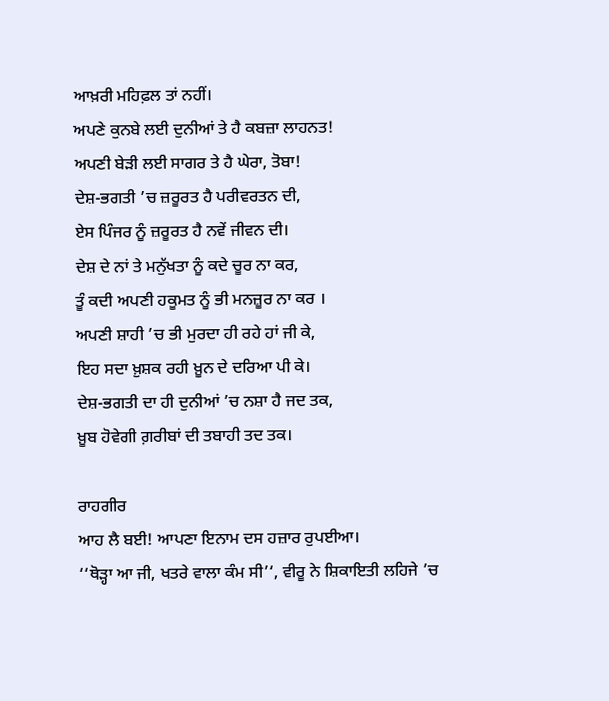ਆਖ਼ਰੀ ਮਹਿਫ਼ਲ ਤਾਂ ਨਹੀਂ।
ਅਪਣੇ ਕੁਨਬੇ ਲਈ ਦੁਨੀਆਂ ਤੇ ਹੈ ਕਬਜ਼ਾ ਲਾਹਨਤ!
ਅਪਣੀ ਬੇੜੀ ਲਈ ਸਾਗਰ ਤੇ ਹੈ ਘੇਰਾ, ਤੋਬਾ!
ਦੇਸ਼-ਭਗਤੀ ’ਚ ਜ਼ਰੂਰਤ ਹੈ ਪਰੀਵਰਤਨ ਦੀ,
ਏਸ ਪਿੰਜਰ ਨੂੰ ਜ਼ਰੂਰਤ ਹੈ ਨਵੇਂ ਜੀਵਨ ਦੀ।
ਦੇਸ਼ ਦੇ ਨਾਂ ਤੇ ਮਨੁੱਖਤਾ ਨੂੰ ਕਦੇ ਚੂਰ ਨਾ ਕਰ,
ਤੂੰ ਕਦੀ ਅਪਣੀ ਹਕੂਮਤ ਨੂੰ ਭੀ ਮਨਜ਼ੂਰ ਨਾ ਕਰ ।
ਅਪਣੀ ਸ਼ਾਹੀ ’ਚ ਭੀ ਮੁਰਦਾ ਹੀ ਰਹੇ ਹਾਂ ਜੀ ਕੇ,
ਇਹ ਸਦਾ ਖ਼ੁਸ਼ਕ ਰਹੀ ਖ਼ੂਨ ਦੇ ਦਰਿਆ ਪੀ ਕੇ।
ਦੇਸ਼-ਭਗਤੀ ਦਾ ਹੀ ਦੁਨੀਆਂ ’ਚ ਨਸ਼ਾ ਹੈ ਜਦ ਤਕ,
ਖ਼ੂਬ ਹੋਵੇਗੀ ਗ਼ਰੀਬਾਂ ਦੀ ਤਬਾਹੀ ਤਦ ਤਕ।

ਰਾਹਗੀਰ
ਆਹ ਲੈ ਬਈ! ਆਪਣਾ ਇਨਾਮ ਦਸ ਹਜ਼ਾਰ ਰੁਪਈਆ।
‘‘ਥੋੜ੍ਹਾ ਆ ਜੀ, ਖਤਰੇ ਵਾਲਾ ਕੰਮ ਸੀ’‘, ਵੀਰੂ ਨੇ ਸ਼ਿਕਾਇਤੀ ਲਹਿਜੇ ’ਚ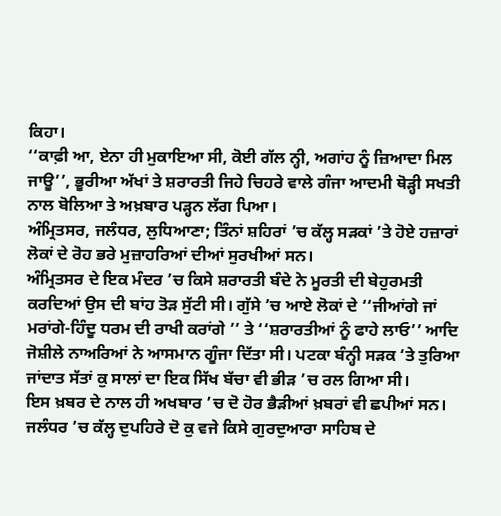ਕਿਹਾ।
‘‘ਕਾਫ਼ੀ ਆ, ਏਨਾ ਹੀ ਮੁਕਾਇਆ ਸੀ, ਕੋਈ ਗੱਲ ਨ੍ਹੀ, ਅਗਾਂਹ ਨੂੰ ਜ਼ਿਆਦਾ ਮਿਲ ਜਾਊ’’, ਭੂਰੀਆ ਅੱਖਾਂ ਤੇ ਸ਼ਰਾਰਤੀ ਜਿਹੇ ਚਿਹਰੇ ਵਾਲੇ ਗੰਜਾ ਆਦਮੀ ਥੋੜ੍ਹੀ ਸਖਤੀ ਨਾਲ ਬੋਲਿਆ ਤੇ ਅਖ਼ਬਾਰ ਪੜ੍ਹਨ ਲੱਗ ਪਿਆ।
ਅੰਮ੍ਰਿਤਸਰ, ਜਲੰਧਰ, ਲੁਧਿਆਣਾ; ਤਿੰਨਾਂ ਸ਼ਹਿਰਾਂ ’ਚ ਕੱਲ੍ਹ ਸੜਕਾਂ ’ਤੇ ਹੋਏ ਹਜ਼ਾਰਾਂ ਲੋਕਾਂ ਦੇ ਰੋਹ ਭਰੇ ਮੁਜ਼ਾਹਰਿਆਂ ਦੀਆਂ ਸੁਰਖੀਆਂ ਸਨ।
ਅੰਮ੍ਰਿਤਸਰ ਦੇ ਇਕ ਮੰਦਰ ’ਚ ਕਿਸੇ ਸ਼ਰਾਰਤੀ ਬੰਦੇ ਨੇ ਮੂਰਤੀ ਦੀ ਬੇਹੁਰਮਤੀ ਕਰਦਿਆਂ ਉਸ ਦੀ ਬਾਂਹ ਤੋੜ ਸੁੱਟੀ ਸੀ। ਗੁੱਸੇ ’ਚ ਆਏ ਲੋਕਾਂ ਦੇ ‘‘ਜੀਆਂਗੇ ਜਾਂ ਮਰਾਂਗੇ-ਹਿੰਦੂ ਧਰਮ ਦੀ ਰਾਖੀ ਕਰਾਂਗੇ ’’ ਤੇ ‘‘ਸ਼ਰਾਰਤੀਆਂ ਨੂੰ ਫਾਹੇ ਲਾਓ’’ ਆਦਿ ਜੋਸ਼ੀਲੇ ਨਾਅਰਿਆਂ ਨੇ ਆਸਮਾਨ ਗੂੰਜਾ ਦਿੱਤਾ ਸੀ। ਪਟਕਾ ਬੰਨ੍ਹੀ ਸੜਕ ‘ਤੇ ਤੁਰਿਆ ਜਾਂਦਾਤ ਸੱਤਾਂ ਕੁ ਸਾਲਾਂ ਦਾ ਇਕ ਸਿੱਖ ਬੱਚਾ ਵੀ ਭੀੜ ’ਚ ਰਲ ਗਿਆ ਸੀ।
ਇਸ ਖ਼ਬਰ ਦੇ ਨਾਲ ਹੀ ਅਖਬਾਰ ’ਚ ਦੋ ਹੋਰ ਭੈੜੀਆਂ ਖ਼ਬਰਾਂ ਵੀ ਛਪੀਆਂ ਸਨ। ਜਲੰਧਰ ’ਚ ਕੱਲ੍ਹ ਦੁਪਹਿਰੇ ਦੋ ਕੁ ਵਜੇ ਕਿਸੇ ਗੁਰਦੁਆਰਾ ਸਾਹਿਬ ਦੇ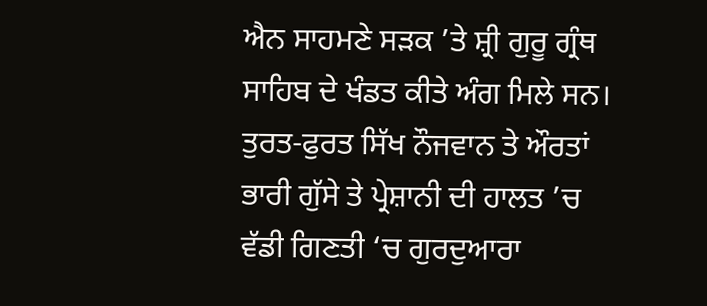ਐਨ ਸਾਹਮਣੇ ਸੜਕ ’ਤੇ ਸ਼੍ਰੀ ਗੁਰੂ ਗ੍ਰੰਥ ਸਾਹਿਬ ਦੇ ਖੰਡਤ ਕੀਤੇ ਅੰਗ ਮਿਲੇ ਸਨ। ਤੁਰਤ-ਫੁਰਤ ਸਿੱਖ ਨੌਜਵਾਨ ਤੇ ਔਰਤਾਂ ਭਾਰੀ ਗੁੱਸੇ ਤੇ ਪ੍ਰੇਸ਼ਾਨੀ ਦੀ ਹਾਲਤ ’ਚ ਵੱਡੀ ਗਿਣਤੀ ‘ਚ ਗੁਰਦੁਆਰਾ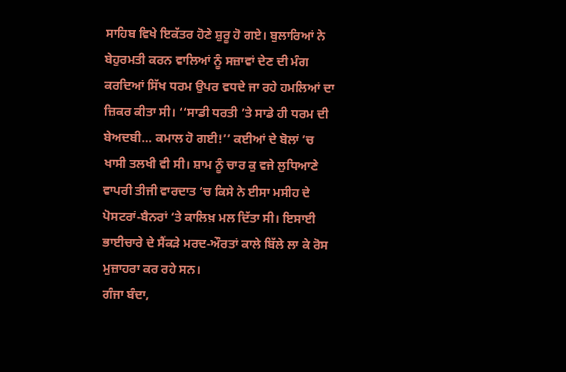ਸਾਹਿਬ ਵਿਖੇ ਇਕੱਤਰ ਹੋਣੇ ਸ਼ੁਰੂ ਹੋ ਗਏ। ਬੁਲਾਰਿਆਂ ਨੇ ਬੇਹੁਰਮਤੀ ਕਰਨ ਵਾਲਿਆਂ ਨੂੰ ਸਜ਼ਾਵਾਂ ਦੇਣ ਦੀ ਮੰਗ ਕਰਦਿਆਂ ਸਿੱਖ ਧਰਮ ਉਪਰ ਵਧਦੇ ਜਾ ਰਹੇ ਹਮਲਿਆਂ ਦਾ ਜ਼ਿਕਰ ਕੀਤਾ ਸੀ। ‘‘ਸਾਡੀ ਧਰਤੀ ’ਤੇ ਸਾਡੇ ਹੀ ਧਰਮ ਦੀ ਬੇਅਦਬੀ… ਕਮਾਲ ਹੋ ਗਈ!’’ ਕਈਆਂ ਦੇ ਬੋਲਾਂ ’ਚ ਖਾਸੀ ਤਲਖੀ ਵੀ ਸੀ। ਸ਼ਾਮ ਨੂੰ ਚਾਰ ਕੁ ਵਜੇ ਲੁਧਿਆਣੇ ਵਾਪਰੀ ਤੀਜੀ ਵਾਰਦਾਤ ‘ਚ ਕਿਸੇ ਨੇ ਈਸਾ ਮਸੀਹ ਦੇ ਪੋਸਟਰਾਂ-ਬੈਨਰਾਂ ‘ਤੇ ਕਾਲਿਖ਼ ਮਲ ਦਿੱਤਾ ਸੀ। ਇਸਾਈ ਭਾਈਚਾਰੇ ਦੇ ਸੈਂਕੜੇ ਮਰਦ-ਔਰਤਾਂ ਕਾਲੇ ਬਿੱਲੇ ਲਾ ਕੇ ਰੋਸ ਮੁਜ਼ਾਹਰਾ ਕਰ ਰਹੇ ਸਨ।
ਗੰਜਾ ਬੰਦਾ,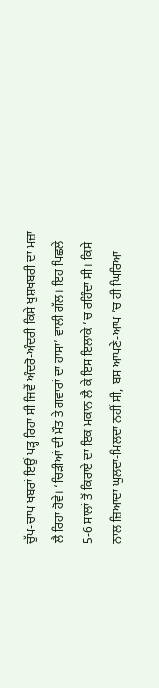ਚੁੱਪ-ਚਾਪ ਖਬਰਾਂ ਇਉਂ ਪੜ੍ਹ ਰਿਹਾ ਸੀ ਜਿਵੇਂ ਅੰਦਰੋ-ਅੰਦਰੀ ਕਿਸੇ ਖੁਸ਼ਖਬਰੀ ਦਾ ਮਜ਼ਾ ਲੈ ਰਿਹਾ ਹੋਵੇ। ‘ਚਿੜੀਆਂ ਦੀ ਮੌਤ ਤੇ ਗਵਾਰਾਂ ਦਾ ਹਾਸਾ’ ਵਾਲੀ ਗੱਲ। ਇਹ ਪਿਛਲੇ 5-6 ਸਾਲਾਂ ਤੋਂ ਕਿਰਾਏ ਦਾ ਇਕ ਮਕਾਨ ਲੈ ਕੇ ਇਸ ਇਲਾਕੇ ’ਚ ਰਹਿੰਦਾ ਸੀ। ਕਿਸੇ ਨਾਲ ਜ਼ਿਆਦਾ ਘੁਲਦਾ-ਮਿਲਦਾ ਨਹੀਂ ਸੀ, ਬਸ ਆਪਣੇ-ਆਪ ’ਚ ਹੀ ਘਿਰਿਆ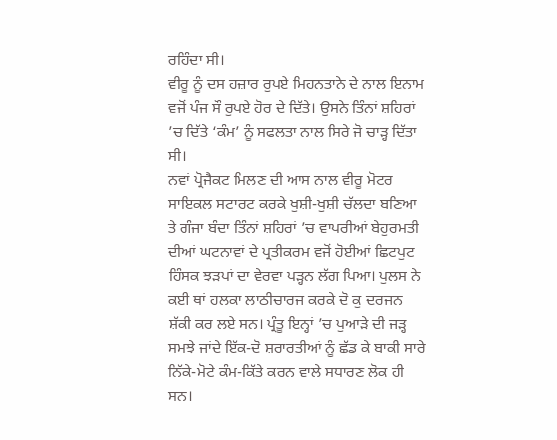ਰਹਿੰਦਾ ਸੀ।
ਵੀਰੂ ਨੂੰ ਦਸ ਹਜ਼ਾਰ ਰੁਪਏ ਮਿਹਨਤਾਨੇ ਦੇ ਨਾਲ ਇਨਾਮ ਵਜੋਂ ਪੰਜ ਸੌ ਰੁਪਏ ਹੋਰ ਦੇ ਦਿੱਤੇ। ਉਸਨੇ ਤਿੰਨਾਂ ਸ਼ਹਿਰਾਂ ’ਚ ਦਿੱਤੇ ‘ਕੰਮ’ ਨੂੰ ਸਫਲਤਾ ਨਾਲ ਸਿਰੇ ਜੋ ਚਾੜ੍ਹ ਦਿੱਤਾ ਸੀ।
ਨਵਾਂ ਪ੍ਰੋਜੈਕਟ ਮਿਲਣ ਦੀ ਆਸ ਨਾਲ ਵੀਰੂ ਮੋਟਰ ਸਾਇਕਲ ਸਟਾਰਟ ਕਰਕੇ ਖੁਸ਼ੀ-ਖੁਸ਼ੀ ਚੱਲਦਾ ਬਣਿਆ ਤੇ ਗੰਜਾ ਬੰਦਾ ਤਿੰਨਾਂ ਸ਼ਹਿਰਾਂ ’ਚ ਵਾਪਰੀਆਂ ਬੇਹੁਰਮਤੀ ਦੀਆਂ ਘਟਨਾਵਾਂ ਦੇ ਪ੍ਰਤੀਕਰਮ ਵਜੋਂ ਹੋਈਆਂ ਛਿਟਪੁਟ ਹਿੰਸਕ ਝੜਪਾਂ ਦਾ ਵੇਰਵਾ ਪੜ੍ਹਨ ਲੱਗ ਪਿਆ। ਪੁਲਸ ਨੇ ਕਈ ਥਾਂ ਹਲਕਾ ਲਾਠੀਚਾਰਜ ਕਰਕੇ ਦੋ ਕੁ ਦਰਜਨ ਸ਼ੱਕੀ ਕਰ ਲਏ ਸਨ। ਪ੍ਰੰਤੂ ਇਨ੍ਹਾਂ ’ਚ ਪੁਆੜੇ ਦੀ ਜੜ੍ਹ ਸਮਝੇ ਜਾਂਦੇ ਇੱਕ-ਦੋ ਸ਼ਰਾਰਤੀਆਂ ਨੂੰ ਛੱਡ ਕੇ ਬਾਕੀ ਸਾਰੇ ਨਿੱਕੇ-ਮੋਟੇ ਕੰਮ-ਕਿੱਤੇ ਕਰਨ ਵਾਲੇ ਸਧਾਰਣ ਲੋਕ ਹੀ ਸਨ।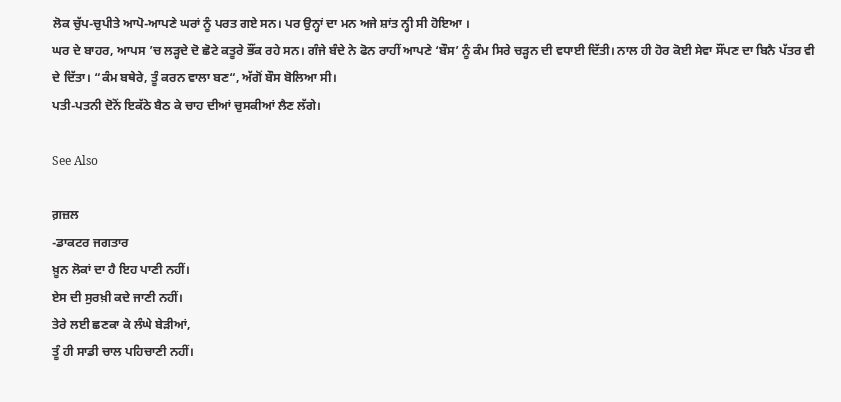ਲੋਕ ਚੁੱਪ-ਚੁਪੀਤੇ ਆਪੋ-ਆਪਣੇ ਘਰਾਂ ਨੂੰ ਪਰਤ ਗਏ ਸਨ। ਪਰ ਉਨ੍ਹਾਂ ਦਾ ਮਨ ਅਜੇ ਸ਼ਾਂਤ ਨ੍ਹੀ ਸੀ ਹੋਇਆ ।
ਘਰ ਦੇ ਬਾਹਰ, ਆਪਸ ’ਚ ਲੜ੍ਹਦੇ ਦੋ ਛੋਟੇ ਕਤੂਰੇ ਭੌਂਕ ਰਹੇ ਸਨ। ਗੰਜੇ ਬੰਦੇ ਨੇ ਫੋਨ ਰਾਹੀਂ ਆਪਣੇ ‘ਬੌਸ’ ਨੂੰ ਕੰਮ ਸਿਰੇ ਚੜ੍ਹਨ ਦੀ ਵਧਾਈ ਦਿੱਤੀ। ਨਾਲ ਹੀ ਹੋਰ ਕੋਈ ਸੇਵਾ ਸੌਂਪਣ ਦਾ ਬਿਨੈ ਪੱਤਰ ਵੀ ਦੇ ਦਿੱਤਾ। “ਕੰਮ ਬਥੇਰੇ, ਤੂੰ ਕਰਨ ਵਾਲਾ ਬਣ“, ਅੱਗੋਂ ਬੌਸ ਬੋਲਿਆ ਸੀ।
ਪਤੀ-ਪਤਨੀ ਦੋਨੋਂ ਇਕੱਠੇ ਬੈਠ ਕੇ ਚਾਹ ਦੀਆਂ ਚੁਸਕੀਆਂ ਲੈਣ ਲੱਗੇ।

See Also

ਗ਼ਜ਼ਲ
-ਡਾਕਟਰ ਜਗਤਾਰ
ਖ਼ੂਨ ਲੋਕਾਂ ਦਾ ਹੈ ਇਹ ਪਾਣੀ ਨਹੀਂ।
ਏਸ ਦੀ ਸੁਰਖ਼ੀ ਕਦੇ ਜਾਣੀ ਨਹੀਂ।
ਤੇਰੇ ਲਈ ਛਣਕਾ ਕੇ ਲੰਘੇ ਬੇੜੀਆਂ,
ਤੂੰ ਹੀ ਸਾਡੀ ਚਾਲ ਪਹਿਚਾਣੀ ਨਹੀਂ।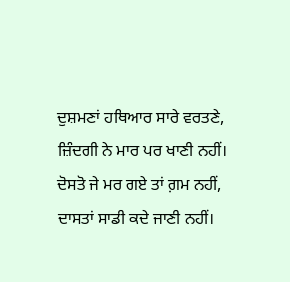ਦੁਸ਼ਮਣਾਂ ਹਥਿਆਰ ਸਾਰੇ ਵਰਤਣੇ,
ਜ਼ਿੰਦਗੀ ਨੇ ਮਾਰ ਪਰ ਖਾਣੀ ਨਹੀਂ।
ਦੋਸਤੋ ਜੇ ਮਰ ਗਏ ਤਾਂ ਗ਼ਮ ਨਹੀਂ,
ਦਾਸਤਾਂ ਸਾਡੀ ਕਦੇ ਜਾਣੀ ਨਹੀਂ।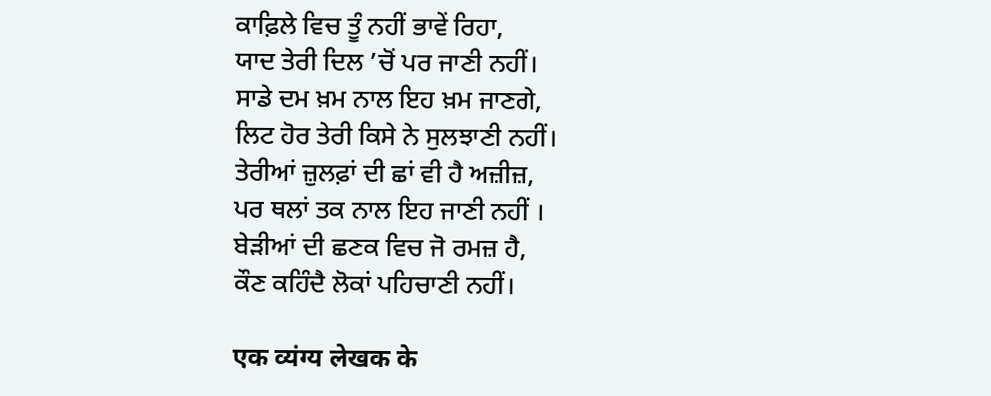ਕਾਫ਼ਿਲੇ ਵਿਚ ਤੂੰ ਨਹੀਂ ਭਾਵੇਂ ਰਿਹਾ,
ਯਾਦ ਤੇਰੀ ਦਿਲ ’ਚੋਂ ਪਰ ਜਾਣੀ ਨਹੀਂ।
ਸਾਡੇ ਦਮ ਖ਼ਮ ਨਾਲ ਇਹ ਖ਼ਮ ਜਾਣਗੇ,
ਲਿਟ ਹੋਰ ਤੇਰੀ ਕਿਸੇ ਨੇ ਸੁਲਝਾਣੀ ਨਹੀਂ।
ਤੇਰੀਆਂ ਜ਼ੁਲਫ਼ਾਂ ਦੀ ਛਾਂ ਵੀ ਹੈ ਅਜ਼ੀਜ਼,
ਪਰ ਥਲਾਂ ਤਕ ਨਾਲ ਇਹ ਜਾਣੀ ਨਹੀਂ ।
ਬੇੜੀਆਂ ਦੀ ਛਣਕ ਵਿਚ ਜੋ ਰਮਜ਼ ਹੈ,
ਕੌਣ ਕਹਿੰਦੈ ਲੋਕਾਂ ਪਹਿਚਾਣੀ ਨਹੀਂ।

एक व्यंग्य लेखक के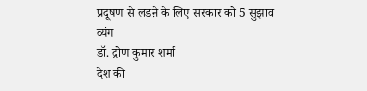प्रदूषण से लडऩे के लिए सरकार को 5 सुझाव
व्यंग
डॉ. द्रोण कुमार शर्मा
देश की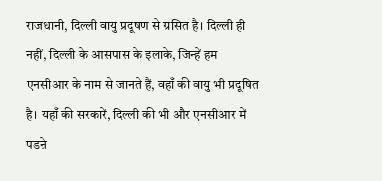राजधानी, दिल्ली वायु प्रदूषण से ग्रसित है। दिल्ली ही नहीं, दिल्ली के आसपास के इलाके, जिन्हें हम एनसीआर के नाम से जानते हैं, वहाँ की वायु भी प्रदूषित है। यहाँ की सरकारें, दिल्ली की भी और एनसीआर में पडऩे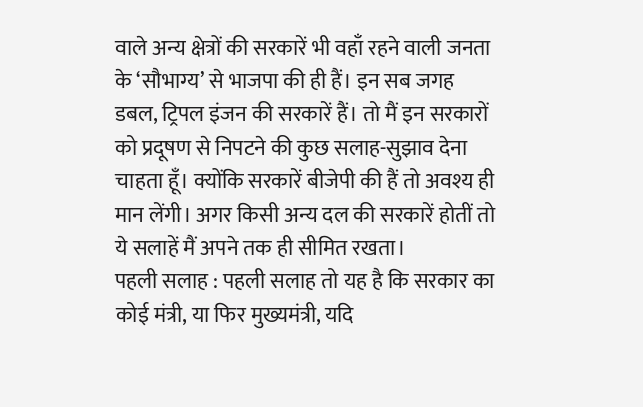वाले अन्य क्षेत्रों की सरकारें भी वहाँ रहने वाली जनता के ‘सौभाग्य’ से भाजपा की ही हैं। इन सब जगह डबल, ट्रिपल इंजन की सरकारें हैं। तो मैं इन सरकारों को प्रदूषण से निपटने की कुछ सलाह-सुझाव देना चाहता हूँ। क्योंकि सरकारें बीजेपी की हैं तो अवश्य ही मान लेंगी। अगर किसी अन्य दल की सरकारें होतीं तो ये सलाहें मैं अपने तक ही सीमित रखता।
पहली सलाह : पहली सलाह तो यह है कि सरकार का कोई मंत्री, या फिर मुख्यमंत्री, यदि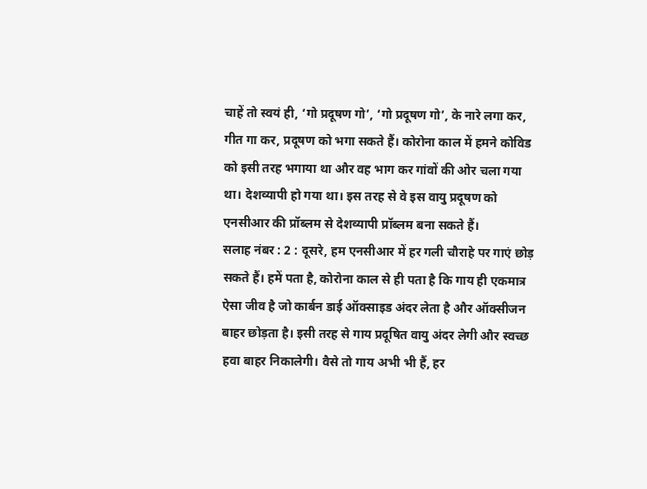चाहें तो स्वयं ही, ‘गो प्रदूषण गो’, ‘गो प्रदूषण गो’, के नारे लगा कर, गीत गा कर, प्रदूषण को भगा सकते हैं। कोरोना काल में हमने कोविड को इसी तरह भगाया था और वह भाग कर गांवों की ओर चला गया था। देशव्यापी हो गया था। इस तरह से वे इस वायु प्रदूषण को एनसीआर की प्रॉब्लम से देशव्यापी प्रॉब्लम बना सकते हैं।
सलाह नंबर : 2 : दूसरे, हम एनसीआर में हर गली चौराहे पर गाएं छोड़ सकते हैं। हमें पता है, कोरोना काल से ही पता है कि गाय ही एकमात्र ऐसा जीव है जो कार्बन डाई ऑक्साइड अंदर लेता है और ऑक्सीजन बाहर छोड़ता है। इसी तरह से गाय प्रदूषित वायु अंदर लेगी और स्वच्छ हवा बाहर निकालेगी। वैसे तो गाय अभी भी हैं, हर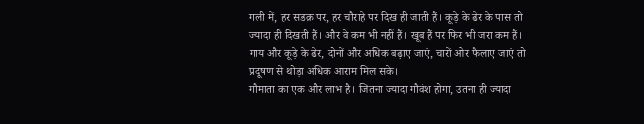गली में, हर सडक़ पर, हर चौराहे पर दिख ही जाती हैं। कूड़े के ढेर के पास तो ज्यादा ही दिखती हैं। और वे कम भी नहीं हैं। खूब हैं पर फिर भी जरा कम हैं। गाय और कूड़े के ढेर, दोनों और अधिक बढ़ाए जाएं, चारों ओर फैलाए जाएं तो प्रदूषण से थोड़ा अधिक आराम मिल सके।
गौमाता का एक और लाभ है। जितना ज्यादा गौवंश होगा, उतना ही ज्यादा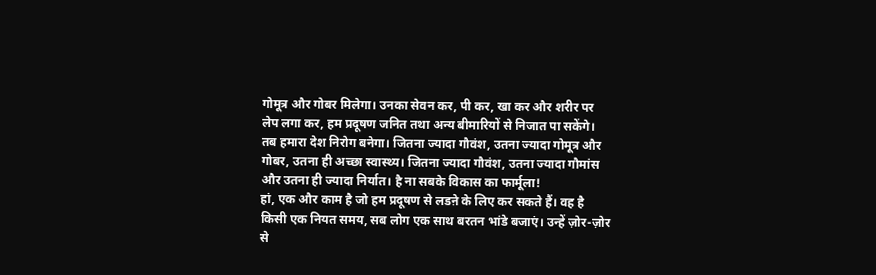गोमूत्र और गोबर मिलेगा। उनका सेवन कर, पी कर, खा कर और शरीर पर लेप लगा कर, हम प्रदूषण जनित तथा अन्य बीमारियों से निजात पा सकेंगे। तब हमारा देश निरोग बनेगा। जितना ज्यादा गौवंश, उतना ज्यादा गोमूत्र और गोबर, उतना ही अच्छा स्वास्थ्य। जितना ज्यादा गौवंश, उतना ज्यादा गौमांस और उतना ही ज्यादा निर्यात। है ना सबके विकास का फार्मूला!
हां, एक और काम है जो हम प्रदूषण से लडऩे के लिए कर सकते हैं। वह है किसी एक नियत समय, सब लोग एक साथ बरतन भांडे बजाएं। उन्हें ज़ोर-ज़ोर से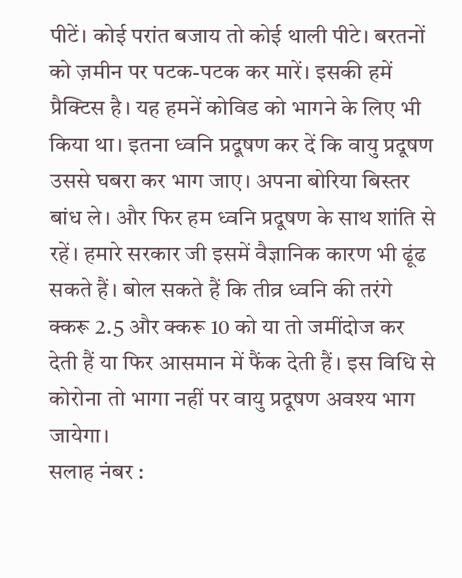पीटें। कोई परांत बजाय तो कोई थाली पीटे। बरतनों को ज़मीन पर पटक-पटक कर मारें। इसकी हमें प्रैक्टिस है। यह हमनें कोविड को भागने के लिए भी किया था। इतना ध्वनि प्रदूषण कर दें कि वायु प्रदूषण उससे घबरा कर भाग जाए। अपना बोरिया बिस्तर बांध ले। और फिर हम ध्वनि प्रदूषण के साथ शांति से रहें। हमारे सरकार जी इसमें वैज्ञानिक कारण भी ढूंढ सकते हैं। बोल सकते हैं कि तीव्र ध्वनि की तरंगे क्करू 2.5 और क्करू 10 को या तो जमींदोज कर देती हैं या फिर आसमान में फैंक देती हैं। इस विधि से कोरोना तो भागा नहीं पर वायु प्रदूषण अवश्य भाग जायेगा।
सलाह नंबर :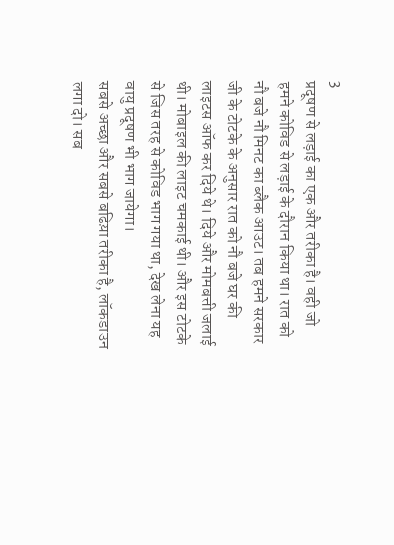3
प्रदूषण से लड़ाई का एक और तरीका है। वही जो हमने कोविड से लड़ाई के दौरान किया था। रात को नौ बजे नौ मिनट का ब्लैक आउट। तब हमने सरकार जी के टोटके के अनुसार रात को नौ बजे घर की लाइटस ऑफ कर दिये थे। दिये और मोमबत्ती जलाई थी। मोबाइल की लाइट चमकाई थी। और इस टोटके से जिस तरह से कोविड भाग गया था, देख लेना यह वायु प्रदूषण भी भाग जायेगा।
सबसे अच्छा और सबसे बढिय़ा तरीका है, लॉकडाउन लगा दो। सब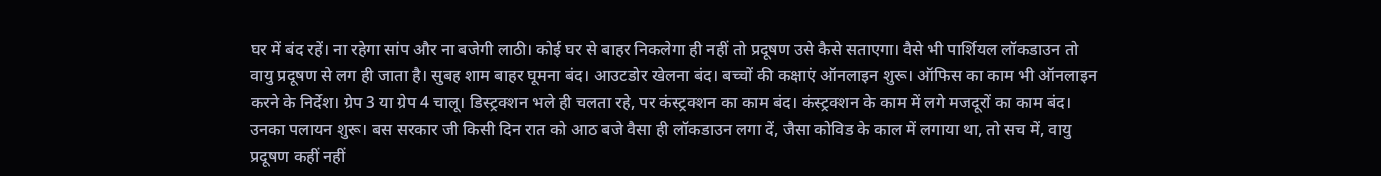घर में बंद रहें। ना रहेगा सांप और ना बजेगी लाठी। कोई घर से बाहर निकलेगा ही नहीं तो प्रदूषण उसे कैसे सताएगा। वैसे भी पार्शियल लॉकडाउन तो वायु प्रदूषण से लग ही जाता है। सुबह शाम बाहर घूमना बंद। आउटडोर खेलना बंद। बच्चों की कक्षाएं ऑनलाइन शुरू। ऑफिस का काम भी ऑनलाइन करने के निर्देश। ग्रेप 3 या ग्रेप 4 चालू। डिस्ट्रक्शन भले ही चलता रहे, पर कंस्ट्रक्शन का काम बंद। कंस्ट्रक्शन के काम में लगे मजदूरों का काम बंद। उनका पलायन शुरू। बस सरकार जी किसी दिन रात को आठ बजे वैसा ही लॉकडाउन लगा दें, जैसा कोविड के काल में लगाया था, तो सच में, वायु प्रदूषण कहीं नहीं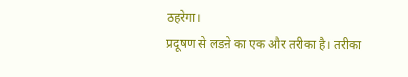ठहरेगा।
प्रदूषण से लडऩे का एक और तरीका है। तरीका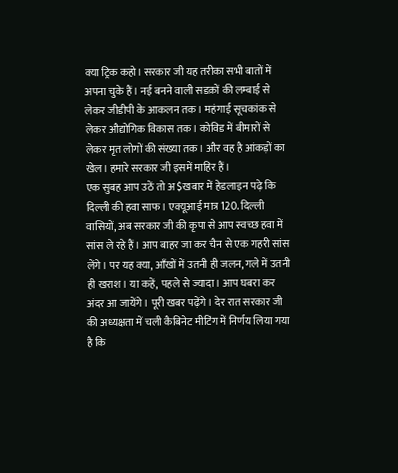क्या ट्रिक कहो। सरकार जी यह तरीका सभी बातों में अपना चुके हैं। नई बनने वाली सडक़ों की लम्बाई से लेकर जीडीपी के आकलन तक। महंगाई सूचकांक से लेकर औद्योगिक विकास तक। कोविड में बीमारों से लेकर मृत लोगों की संख्या तक। और वह है आंकड़ों का खेल। हमारे सरकार जी इसमें माहिर हैं।
एक सुबह आप उठें तो अ$खबार में हेडलाइन पढ़े कि दिल्ली की हवा साफ। एक्यूआई मात्र 120. दिल्ली वासियों, अब सरकार जी की कृपा से आप स्वच्छ हवा में सांस ले रहे हैं। आप बाहर जा कर चैन से एक गहरी सांस लेंगे। पर यह क्या, आँखों में उतनी ही जलन, गले में उतनी ही खराश। या कहें, पहले से ज्यादा। आप घबरा कर अंदर आ जायेंगे। पूरी खबर पढ़ेंगे। देर रात सरकार जी की अध्यक्षता में चली कैबिनेट मीटिंग में निर्णय लिया गया है कि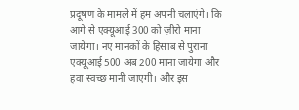प्रदूषण के मामले में हम अपनी चलाएंगे। कि आगे से एक्यूआई 300 को ज़ीरो माना जायेगा। नए मानकों के हिसाब से पुराना एक्यूआई 500 अब 200 माना जायेगा और हवा स्वच्छ मानी जाएगी। और इस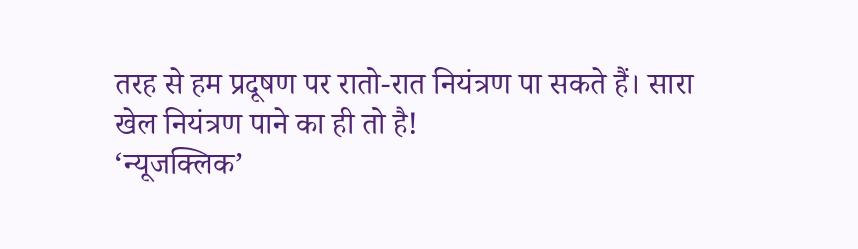तरह से हम प्रदूषण पर रातो-रात नियंत्रण पा सकते हैं। सारा खेल नियंत्रण पाने का ही तो है!
‘न्यूजक्लिक’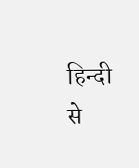हिन्दी से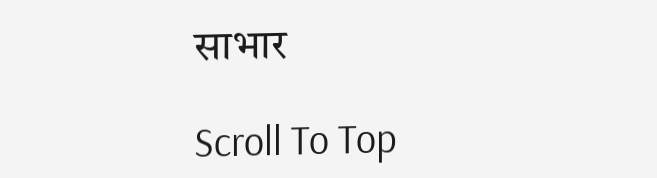साभार

Scroll To Top